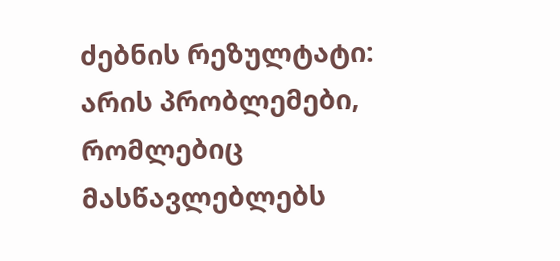ძებნის რეზულტატი:
არის პრობლემები, რომლებიც მასწავლებლებს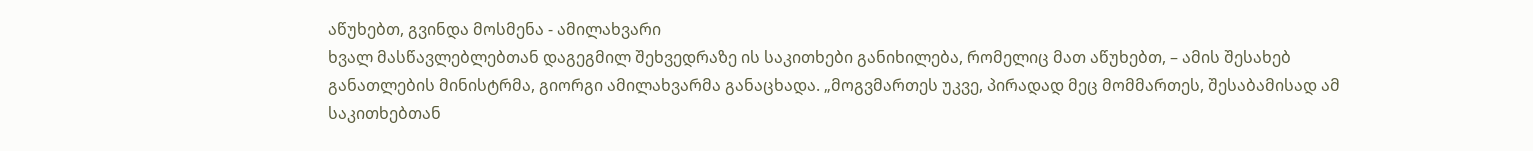აწუხებთ, გვინდა მოსმენა - ამილახვარი
ხვალ მასწავლებლებთან დაგეგმილ შეხვედრაზე ის საკითხები განიხილება, რომელიც მათ აწუხებთ, – ამის შესახებ განათლების მინისტრმა, გიორგი ამილახვარმა განაცხადა. „მოგვმართეს უკვე, პირადად მეც მომმართეს, შესაბამისად ამ საკითხებთან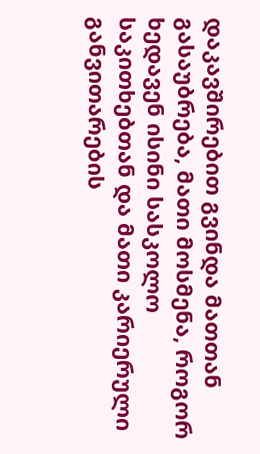დაკავშირებით გვინდა მათთან გასაუბრება, მათი მოსმენა, როგორ ხედავენ ისინი სასკოლო საკითხებთან და მათი კარიერული განვითარების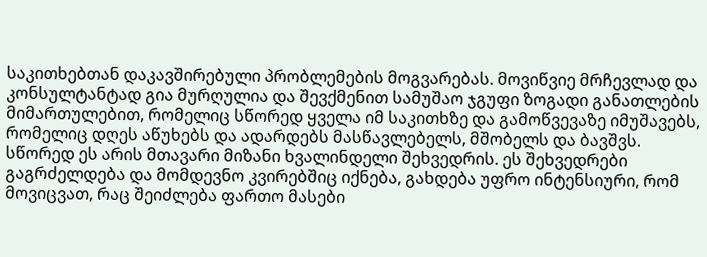საკითხებთან დაკავშირებული პრობლემების მოგვარებას. მოვიწვიე მრჩევლად და კონსულტანტად გია მურღულია და შევქმენით სამუშაო ჯგუფი ზოგადი განათლების მიმართულებით, რომელიც სწორედ ყველა იმ საკითხზე და გამოწვევაზე იმუშავებს, რომელიც დღეს აწუხებს და ადარდებს მასწავლებელს, მშობელს და ბავშვს. სწორედ ეს არის მთავარი მიზანი ხვალინდელი შეხვედრის. ეს შეხვედრები გაგრძელდება და მომდევნო კვირებშიც იქნება, გახდება უფრო ინტენსიური, რომ მოვიცვათ, რაც შეიძლება ფართო მასები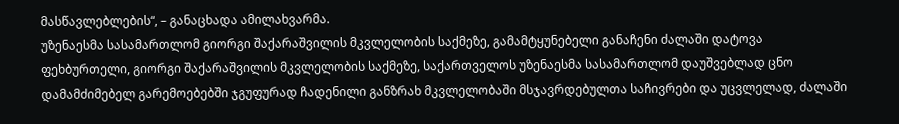მასწავლებლების“, – განაცხადა ამილახვარმა.
უზენაესმა სასამართლომ გიორგი შაქარაშვილის მკვლელობის საქმეზე, გამამტყუნებელი განაჩენი ძალაში დატოვა
ფეხბურთელი, გიორგი შაქარაშვილის მკვლელობის საქმეზე, საქართველოს უზენაესმა სასამართლომ დაუშვებლად ცნო დამამძიმებელ გარემოებებში ჯგუფურად ჩადენილი განზრახ მკვლელობაში მსჯავრდებულთა საჩივრები და უცვლელად, ძალაში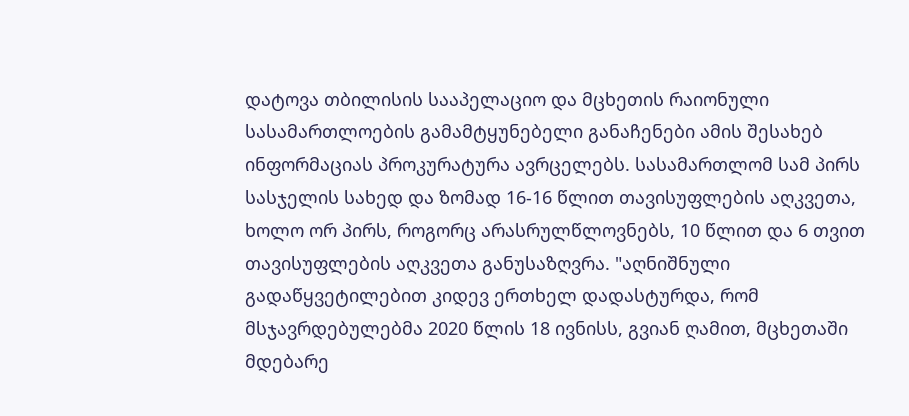დატოვა თბილისის სააპელაციო და მცხეთის რაიონული სასამართლოების გამამტყუნებელი განაჩენები ამის შესახებ ინფორმაციას პროკურატურა ავრცელებს. სასამართლომ სამ პირს სასჯელის სახედ და ზომად 16-16 წლით თავისუფლების აღკვეთა, ხოლო ორ პირს, როგორც არასრულწლოვნებს, 10 წლით და 6 თვით თავისუფლების აღკვეთა განუსაზღვრა. "აღნიშნული გადაწყვეტილებით კიდევ ერთხელ დადასტურდა, რომ მსჯავრდებულებმა 2020 წლის 18 ივნისს, გვიან ღამით, მცხეთაში მდებარე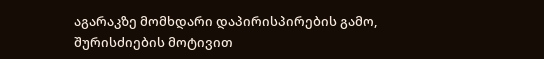აგარაკზე მომხდარი დაპირისპირების გამო, შურისძიების მოტივით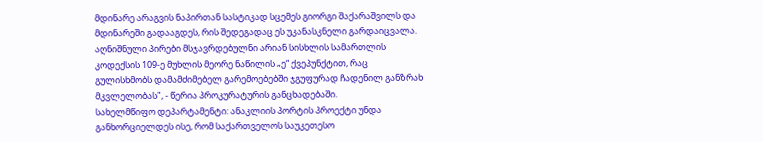მდინარე არაგვის ნაპირთან სასტიკად სცემეს გიორგი შაქარაშვილს და მდინარეში გადააგდეს, რის შედეგადაც ეს უკანასკნელი გარდაიცვალა. აღნიშნული პირები მსჯავრდებულნი არიან სისხლის სამართლის კოდექსის 109-ე მუხლის მეორე ნაწილის „ე“ ქვეპუნქტით, რაც გულისხმობს დამამძიმებელ გარემოებებში ჯგუფურად ჩადენილ განზრახ მკვლელობას", - წერია პროკურატურის განცხადებაში.
სახელმწიფო დეპარტამენტი: ანაკლიის პორტის პროექტი უნდა განხორციელდეს ისე, რომ საქართველოს საუკეთესო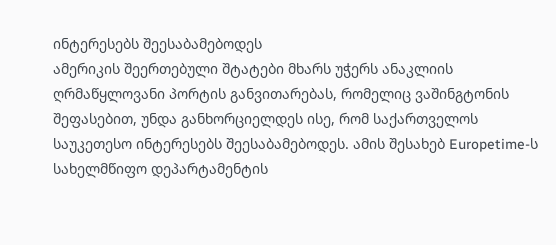ინტერესებს შეესაბამებოდეს
ამერიკის შეერთებული შტატები მხარს უჭერს ანაკლიის ღრმაწყლოვანი პორტის განვითარებას, რომელიც ვაშინგტონის შეფასებით, უნდა განხორციელდეს ისე, რომ საქართველოს საუკეთესო ინტერესებს შეესაბამებოდეს. ამის შესახებ Europetime-ს სახელმწიფო დეპარტამენტის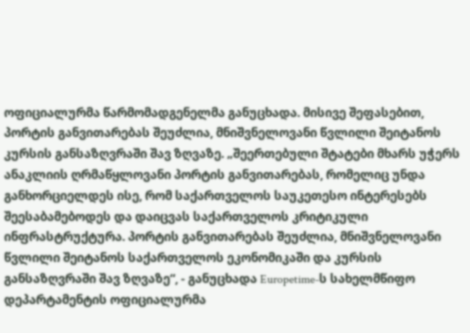ოფიციალურმა წარმომადგენელმა განუცხადა. მისივე შეფასებით, პორტის განვითარებას შეუძლია, მნიშვნელოვანი წვლილი შეიტანოს კურსის განსაზღვრაში შავ ზღვაზე. „შეერთებული შტატები მხარს უჭერს ანაკლიის ღრმაწყლოვანი პორტის განვითარებას, რომელიც უნდა განხორციელდეს ისე, რომ საქართველოს საუკეთესო ინტერესებს შეესაბამებოდეს და დაიცვას საქართველოს კრიტიკული ინფრასტრუქტურა. პორტის განვითარებას შეუძლია, მნიშვნელოვანი წვლილი შეიტანოს საქართველოს ეკონომიკაში და კურსის განსაზღვრაში შავ ზღვაზე“, - განუცხადა Europetime-ს სახელმწიფო დეპარტამენტის ოფიციალურმა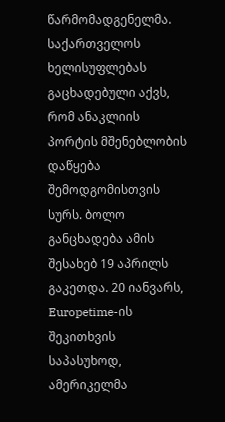წარმომადგენელმა. საქართველოს ხელისუფლებას გაცხადებული აქვს, რომ ანაკლიის პორტის მშენებლობის დაწყება შემოდგომისთვის სურს. ბოლო განცხადება ამის შესახებ 19 აპრილს გაკეთდა. 20 იანვარს, Europetime-ის შეკითხვის საპასუხოდ, ამერიკელმა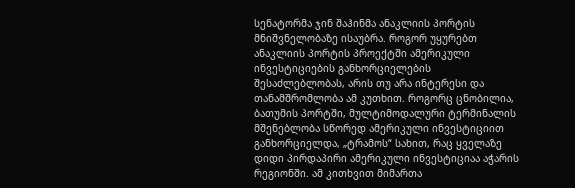სენატორმა ჯინ შაჰინმა ანაკლიის პორტის მნიშვნელობაზე ისაუბრა. როგორ უყურებთ ანაკლიის პორტის პროექტში ამერიკული ინვესტიციების განხორციელების შესაძლებლობას, არის თუ არა ინტერესი და თანამშრომლობა ამ კუთხით. როგორც ცნობილია, ბათუმის პორტში, მულტიმოდალური ტერმინალის მშენებლობა სწორედ ამერიკული ინვესტიციით განხორციელდა, „ტრამოს“ სახით, რაც ყველაზე დიდი პირდაპირი ამერიკული ინვესტიციაა აჭარის რეგიონში. ამ კითხვით მიმართა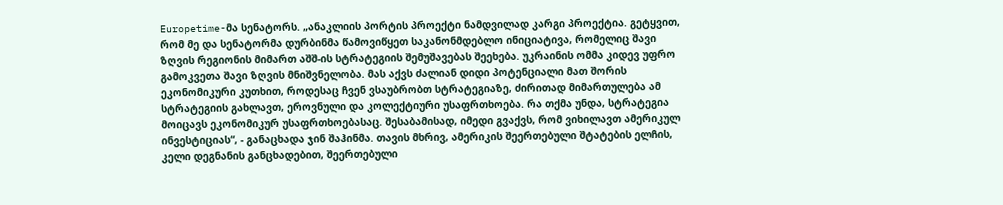Europetime-მა სენატორს. „ანაკლიის პორტის პროექტი ნამდვილად კარგი პროექტია. გეტყვით, რომ მე და სენატორმა დურბინმა წამოვიწყეთ საკანონმდებლო ინიციატივა, რომელიც შავი ზღვის რეგიონის მიმართ აშშ-ის სტრატეგიის შემუშავებას შეეხება. უკრაინის ომმა კიდევ უფრო გამოკვეთა შავი ზღვის მნიშვნელობა. მას აქვს ძალიან დიდი პოტენციალი მათ შორის ეკონომიკური კუთხით, როდესაც ჩვენ ვსაუბრობთ სტრატეგიაზე, ძირითად მიმართულება ამ სტრატეგიის გახლავთ, ეროვნული და კოლექტიური უსაფრთხოება. რა თქმა უნდა, სტრატეგია მოიცავს ეკონომიკურ უსაფრთხოებასაც. შესაბამისად, იმედი გვაქვს, რომ ვიხილავთ ამერიკულ ინვესტიციას“, - განაცხადა ჯინ შაჰინმა. თავის მხრივ, ამერიკის შეერთებული შტატების ელჩის, კელი დეგნანის განცხადებით, შეერთებული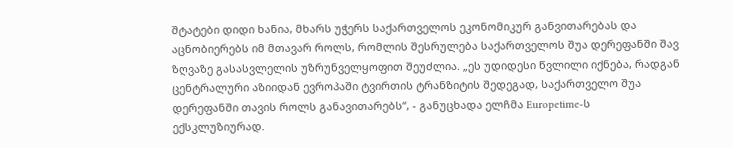შტატები დიდი ხანია, მხარს უჭერს საქართველოს ეკონომიკურ განვითარებას და აცნობიერებს იმ მთავარ როლს, რომლის შესრულება საქართველოს შუა დერეფანში შავ ზღვაზე გასასვლელის უზრუნველყოფით შეუძლია. „ეს უდიდესი წვლილი იქნება, რადგან ცენტრალური აზიიდან ევროპაში ტვირთის ტრანზიტის შედეგად, საქართველო შუა დერეფანში თავის როლს განავითარებს“, - განუცხადა ელჩმა Europetime-ს ექსკლუზიურად.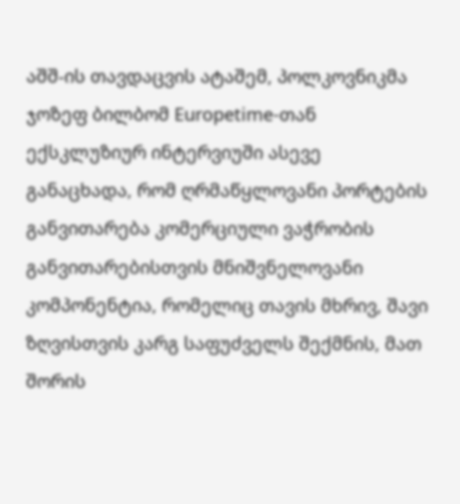აშშ-ის თავდაცვის ატაშემ, პოლკოვნიკმა ჯოზეფ ბილბომ Europetime-თან ექსკლუზიურ ინტერვიუში ასევე განაცხადა, რომ ღრმაწყლოვანი პორტების განვითარება კომერციული ვაჭრობის განვითარებისთვის მნიშვნელოვანი კომპონენტია, რომელიც თავის მხრივ, შავი ზღვისთვის კარგ საფუძველს შექმნის, მათ შორის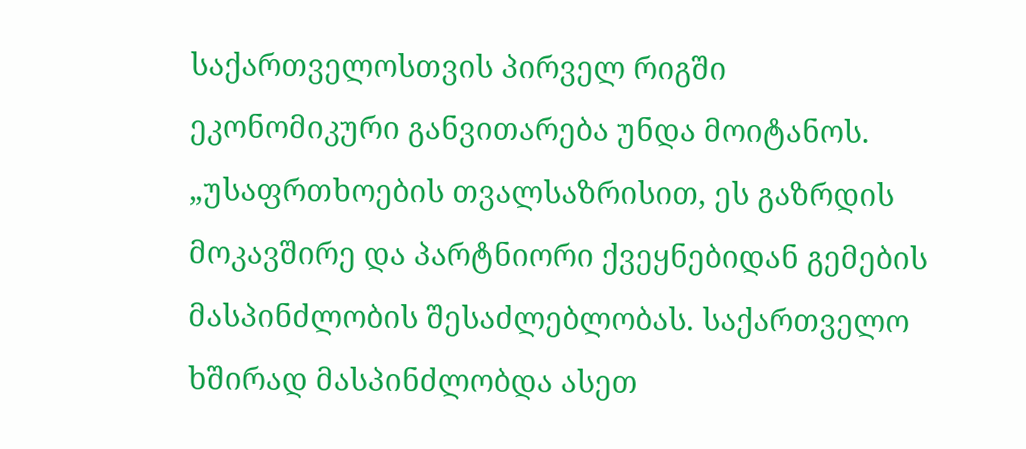საქართველოსთვის პირველ რიგში ეკონომიკური განვითარება უნდა მოიტანოს. „უსაფრთხოების თვალსაზრისით, ეს გაზრდის მოკავშირე და პარტნიორი ქვეყნებიდან გემების მასპინძლობის შესაძლებლობას. საქართველო ხშირად მასპინძლობდა ასეთ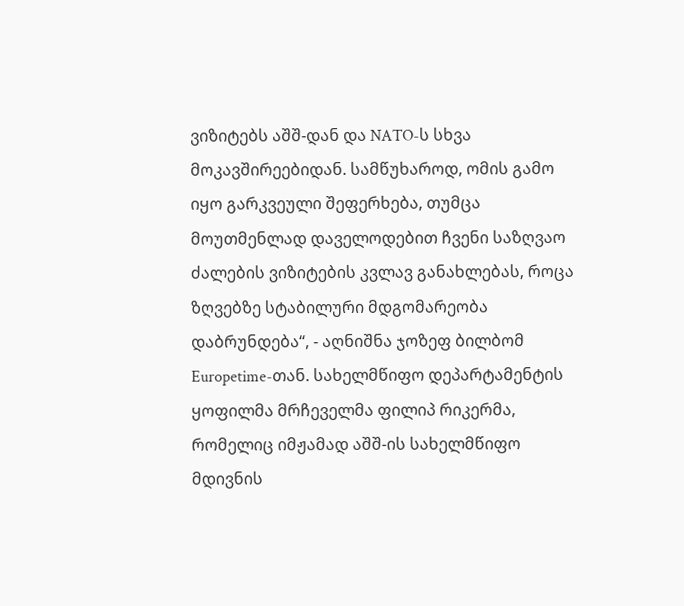ვიზიტებს აშშ-დან და NATO-ს სხვა მოკავშირეებიდან. სამწუხაროდ, ომის გამო იყო გარკვეული შეფერხება, თუმცა მოუთმენლად დაველოდებით ჩვენი საზღვაო ძალების ვიზიტების კვლავ განახლებას, როცა ზღვებზე სტაბილური მდგომარეობა დაბრუნდება“, - აღნიშნა ჯოზეფ ბილბომ Europetime-თან. სახელმწიფო დეპარტამენტის ყოფილმა მრჩეველმა ფილიპ რიკერმა, რომელიც იმჟამად აშშ-ის სახელმწიფო მდივნის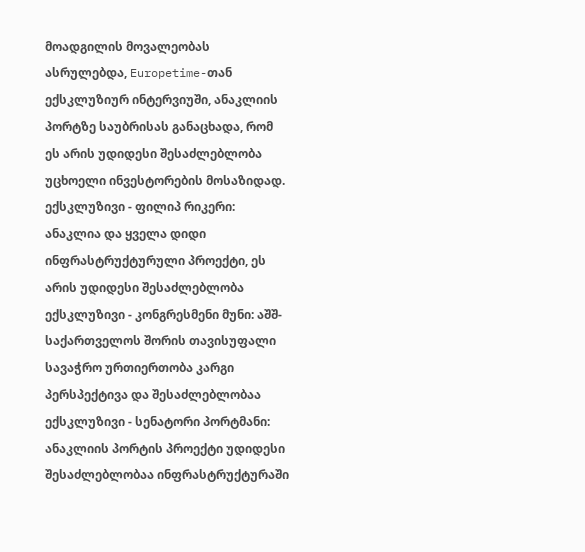მოადგილის მოვალეობას ასრულებდა, Europetime-თან ექსკლუზიურ ინტერვიუში, ანაკლიის პორტზე საუბრისას განაცხადა, რომ ეს არის უდიდესი შესაძლებლობა უცხოელი ინვესტორების მოსაზიდად. ექსკლუზივი - ფილიპ რიკერი: ანაკლია და ყველა დიდი ინფრასტრუქტურული პროექტი, ეს არის უდიდესი შესაძლებლობა ექსკლუზივი - კონგრესმენი მუნი: აშშ-საქართველოს შორის თავისუფალი სავაჭრო ურთიერთობა კარგი პერსპექტივა და შესაძლებლობაა ექსკლუზივი - სენატორი პორტმანი: ანაკლიის პორტის პროექტი უდიდესი შესაძლებლობაა ინფრასტრუქტურაში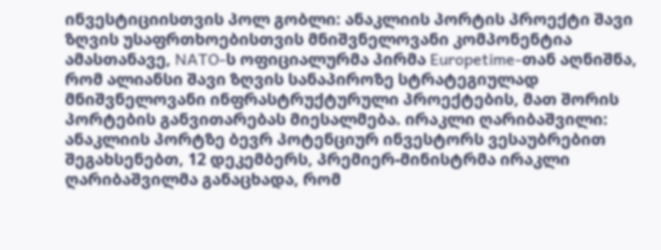ინვესტიციისთვის პოლ გობლი: ანაკლიის პორტის პროექტი შავი ზღვის უსაფრთხოებისთვის მნიშვნელოვანი კომპონენტია ამასთანავე, NATO-ს ოფიციალურმა პირმა Europetime-თან აღნიშნა, რომ ალიანსი შავი ზღვის სანაპიროზე სტრატეგიულად მნიშვნელოვანი ინფრასტრუქტურული პროექტების, მათ შორის პორტების განვითარებას მიესალმება. ირაკლი ღარიბაშვილი: ანაკლიის პორტზე ბევრ პოტენციურ ინვესტორს ვესაუბრებით შეგახსენებთ, 12 დეკემბერს, პრემიერ-მინისტრმა ირაკლი ღარიბაშვილმა განაცხადა, რომ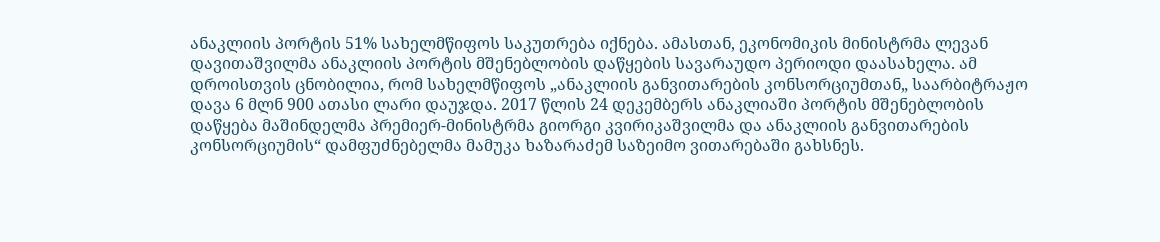ანაკლიის პორტის 51% სახელმწიფოს საკუთრება იქნება. ამასთან, ეკონომიკის მინისტრმა ლევან დავითაშვილმა ანაკლიის პორტის მშენებლობის დაწყების სავარაუდო პერიოდი დაასახელა. ამ დროისთვის ცნობილია, რომ სახელმწიფოს „ანაკლიის განვითარების კონსორციუმთან„ საარბიტრაჟო დავა 6 მლნ 900 ათასი ლარი დაუჯდა. 2017 წლის 24 დეკემბერს ანაკლიაში პორტის მშენებლობის დაწყება მაშინდელმა პრემიერ-მინისტრმა გიორგი კვირიკაშვილმა და ანაკლიის განვითარების კონსორციუმის“ დამფუძნებელმა მამუკა ხაზარაძემ საზეიმო ვითარებაში გახსნეს.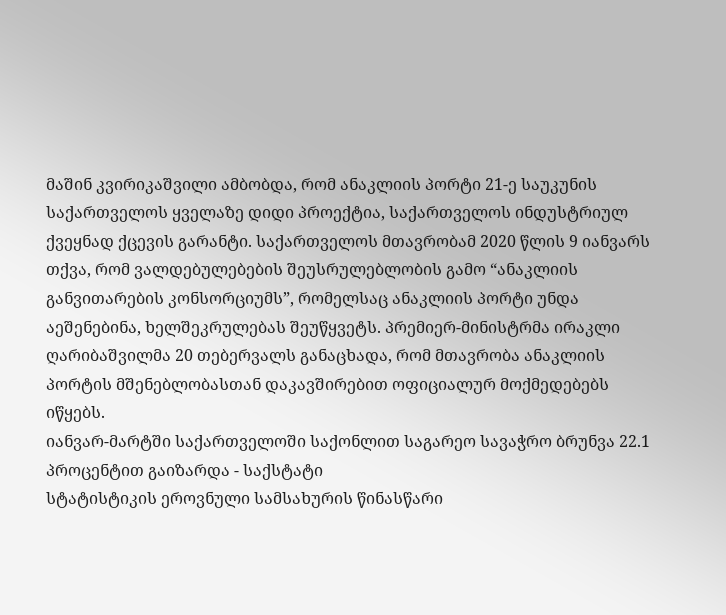მაშინ კვირიკაშვილი ამბობდა, რომ ანაკლიის პორტი 21-ე საუკუნის საქართველოს ყველაზე დიდი პროექტია, საქართველოს ინდუსტრიულ ქვეყნად ქცევის გარანტი. საქართველოს მთავრობამ 2020 წლის 9 იანვარს თქვა, რომ ვალდებულებების შეუსრულებლობის გამო “ანაკლიის განვითარების კონსორციუმს”, რომელსაც ანაკლიის პორტი უნდა აეშენებინა, ხელშეკრულებას შეუწყვეტს. პრემიერ-მინისტრმა ირაკლი ღარიბაშვილმა 20 თებერვალს განაცხადა, რომ მთავრობა ანაკლიის პორტის მშენებლობასთან დაკავშირებით ოფიციალურ მოქმედებებს იწყებს.
იანვარ-მარტში საქართველოში საქონლით საგარეო სავაჭრო ბრუნვა 22.1 პროცენტით გაიზარდა - საქსტატი
სტატისტიკის ეროვნული სამსახურის წინასწარი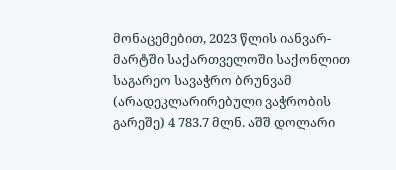მონაცემებით, 2023 წლის იანვარ-მარტში საქართველოში საქონლით საგარეო სავაჭრო ბრუნვამ (არადეკლარირებული ვაჭრობის გარეშე) 4 783.7 მლნ. აშშ დოლარი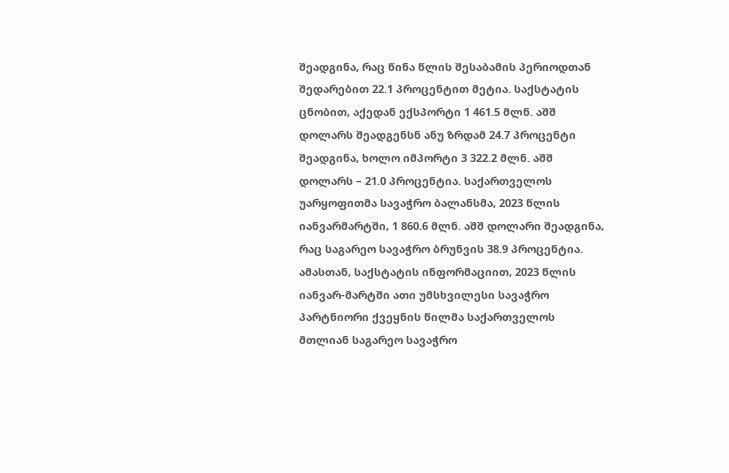შეადგინა, რაც წინა წლის შესაბამის პერიოდთან შედარებით 22.1 პროცენტით მეტია. საქსტატის ცნობით, აქედან ექსპორტი 1 461.5 მლნ. აშშ დოლარს შეადგენსნ ანუ ზრდამ 24.7 პროცენტი შეადგინა, ხოლო იმპორტი 3 322.2 მლნ. აშშ დოლარს – 21.0 პროცენტია. საქართველოს უარყოფითმა სავაჭრო ბალანსმა, 2023 წლის იანვარმარტში, 1 860.6 მლნ. აშშ დოლარი შეადგინა, რაც საგარეო სავაჭრო ბრუნვის 38.9 პროცენტია. ამასთან, საქსტატის ინფორმაციით, 2023 წლის იანვარ-მარტში ათი უმსხვილესი სავაჭრო პარტნიორი ქვეყნის წილმა საქართველოს მთლიან საგარეო სავაჭრო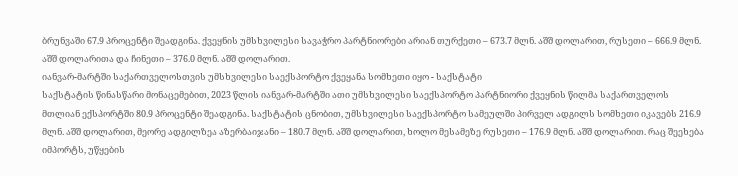ბრუნვაში 67.9 პროცენტი შეადგინა. ქვეყნის უმსხვილესი სავაჭრო პარტნიორები არიან თურქეთი – 673.7 მლნ. აშშ დოლარით, რუსეთი – 666.9 მლნ. აშშ დოლარითა და ჩინეთი – 376.0 მლნ. აშშ დოლარით.
იანვარ-მარტში საქართველოსთვის უმსხვილესი საექსპორტო ქვეყანა სომხეთი იყო - საქსტატი
საქსტატის წინასწარი მონაცემებით, 2023 წლის იანვარ-მარტში ათი უმსხვილესი საექსპორტო პარტნიორი ქვეყნის წილმა საქართველოს მთლიან ექსპორტში 80.9 პროცენტი შეადგინა. საქსტატის ცნობით, უმსხვილესი საექსპორტო სამეულში პირველ ადგილს სომხეთი იკავებს 216.9 მლნ. აშშ დოლარით, მეორე ადგილზეა აზერბაიჯანი – 180.7 მლნ. აშშ დოლარით, ხოლო მესამეზე რუსეთი – 176.9 მლნ. აშშ დოლარით. რაც შეეხება იმპორტს, უწყების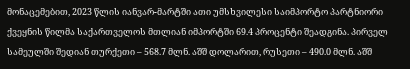მონაცემებით, 2023 წლის იანვარ-მარტში ათი უმსხვილესი საიმპორტო პარტნიორი ქვეყნის წილმა საქართველოს მთლიან იმპორტში 69.4 პროცენტი შეადგინა. პირველ სამეულში შედიან თურქეთი – 568.7 მლნ. აშშ დოლარით, რუსეთი – 490.0 მლნ. აშშ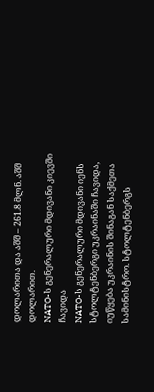დოლარითა და აშშ – 261.8 მლნ. აშშ დოლარით.
NATO-ს გენერალური მდივანი კიევში ჩავიდა
NATO-ს გენერალური მდივანი იენს სტოლტენბერგი უკრაინაში ჩავიდა, იუწყება უკრაინის შინაგან საქმეთა სამინისტრო. სტოლტენბერგს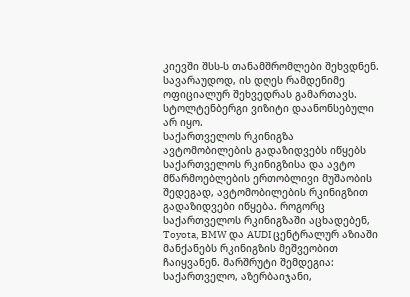კიევში შსს-ს თანამშრომლები შეხვდნენ. სავარაუდოდ, ის დღეს რამდენიმე ოფიციალურ შეხვედრას გამართავს. სტოლტენბერგი ვიზიტი დაანონსებული არ იყო.
საქართველოს რკინიგზა ავტომობილების გადაზიდვებს იწყებს
საქართველოს რკინიგზისა და ავტო მწარმოებლების ერთობლივი მუშაობის შედეგად, ავტომობილების რკინიგზით გადაზიდვები იწყება. როგორც საქართველოს რკინიგზაში აცხადებენ, Toyota, BMW და AUDI ცენტრალურ აზიაში მანქანებს რკინიგზის მეშვეობით ჩაიყვანენ. მარშრუტი შემდეგია: საქართველო, აზერბაიჯანი,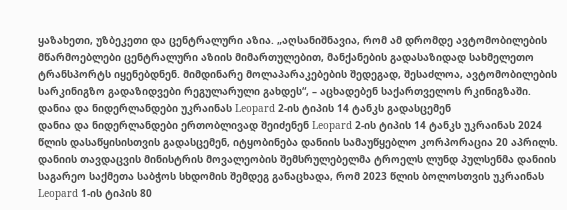ყაზახეთი, უზბეკეთი და ცენტრალური აზია. „აღსანიშნავია, რომ ამ დრომდე ავტომობილების მწარმოებლები ცენტრალური აზიის მიმართულებით, მანქანების გადასაზიდად სახმელეთო ტრანსპორტს იყენებდნენ. მიმდინარე მოლაპარაკებების შედეგად, შესაძლოა, ავტომობილების სარკინიგზო გადაზიდვები რეგულარული გახდეს“, – აცხადებენ საქართველოს რკინიგზაში.
დანია და ნიდერლანდები უკრაინას Leopard 2-ის ტიპის 14 ტანკს გადასცემენ
დანია და ნიდერლანდები ერთობლივად შეიძენენ Leopard 2-ის ტიპის 14 ტანკს უკრაინას 2024 წლის დასაწყისისთვის გადასცემენ, იტყობინება დანიის სამაუწყებლო კორპორაცია 20 აპრილს. დანიის თავდაცვის მინისტრის მოვალეობის შემსრულებელმა ტროელს ლუნდ პულსენმა დანიის საგარეო საქმეთა საბჭოს სხდომის შემდეგ განაცხადა, რომ 2023 წლის ბოლოსთვის უკრაინას Leopard 1-ის ტიპის 80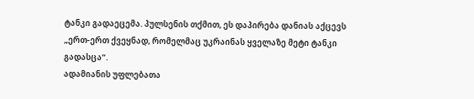ტანკი გადაეცემა. პულსენის თქმით, ეს დაპირება დანიას აქცევს „ერთ-ერთ ქვეყნად, რომელმაც უკრაინას ყველაზე მეტი ტანკი გადასცა“.
ადამიანის უფლებათა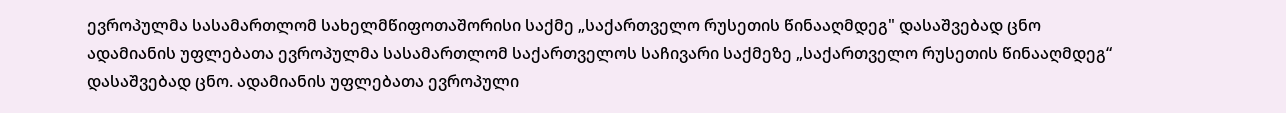ევროპულმა სასამართლომ სახელმწიფოთაშორისი საქმე „საქართველო რუსეთის წინააღმდეგ" დასაშვებად ცნო
ადამიანის უფლებათა ევროპულმა სასამართლომ საქართველოს საჩივარი საქმეზე „საქართველო რუსეთის წინააღმდეგ“ დასაშვებად ცნო. ადამიანის უფლებათა ევროპული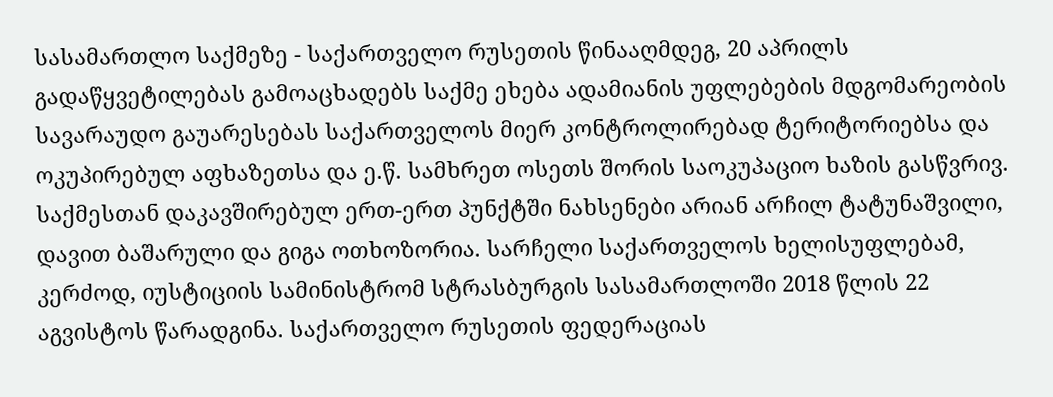სასამართლო საქმეზე - საქართველო რუსეთის წინააღმდეგ, 20 აპრილს გადაწყვეტილებას გამოაცხადებს საქმე ეხება ადამიანის უფლებების მდგომარეობის სავარაუდო გაუარესებას საქართველოს მიერ კონტროლირებად ტერიტორიებსა და ოკუპირებულ აფხაზეთსა და ე.წ. სამხრეთ ოსეთს შორის საოკუპაციო ხაზის გასწვრივ. საქმესთან დაკავშირებულ ერთ-ერთ პუნქტში ნახსენები არიან არჩილ ტატუნაშვილი, დავით ბაშარული და გიგა ოთხოზორია. სარჩელი საქართველოს ხელისუფლებამ, კერძოდ, იუსტიციის სამინისტრომ სტრასბურგის სასამართლოში 2018 წლის 22 აგვისტოს წარადგინა. საქართველო რუსეთის ფედერაციას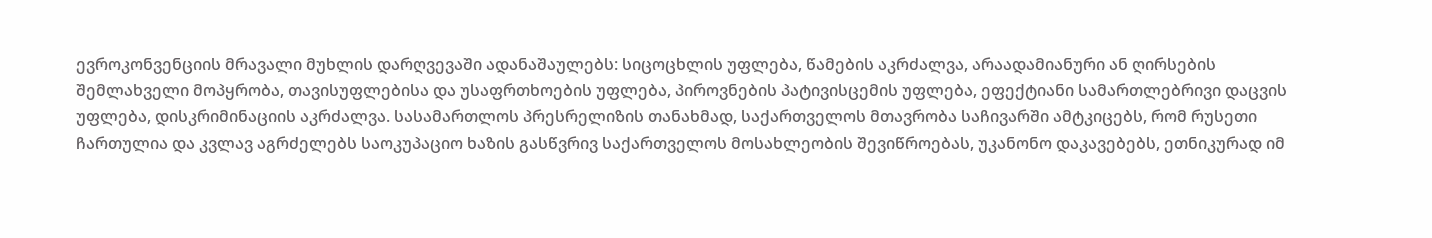ევროკონვენციის მრავალი მუხლის დარღვევაში ადანაშაულებს: სიცოცხლის უფლება, წამების აკრძალვა, არაადამიანური ან ღირსების შემლახველი მოპყრობა, თავისუფლებისა და უსაფრთხოების უფლება, პიროვნების პატივისცემის უფლება, ეფექტიანი სამართლებრივი დაცვის უფლება, დისკრიმინაციის აკრძალვა. სასამართლოს პრესრელიზის თანახმად, საქართველოს მთავრობა საჩივარში ამტკიცებს, რომ რუსეთი ჩართულია და კვლავ აგრძელებს საოკუპაციო ხაზის გასწვრივ საქართველოს მოსახლეობის შევიწროებას, უკანონო დაკავებებს, ეთნიკურად იმ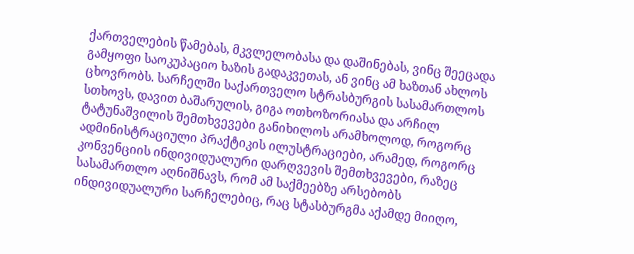ქართველების წამებას, მკვლელობასა და დაშინებას, ვინც შეეცადა გამყოფი საოკუპაციო ხაზის გადაკვეთას, ან ვინც ამ ხაზთან ახლოს ცხოვრობს. სარჩელში საქართველო სტრასბურგის სასამართლოს სთხოვს, დავით ბაშარულის, გიგა ოთხოზორიასა და არჩილ ტატუნაშვილის შემთხვევები განიხილოს არამხოლოდ, როგორც ადმინისტრაციული პრაქტიკის ილუსტრაციები, არამედ, როგორც კონვენციის ინდივიდუალური დარღვევის შემთხვევები, რაზეც სასამართლო აღნიშნავს, რომ ამ საქმეებზე არსებობს ინდივიდუალური სარჩელებიც, რაც სტასბურგმა აქამდე მიიღო,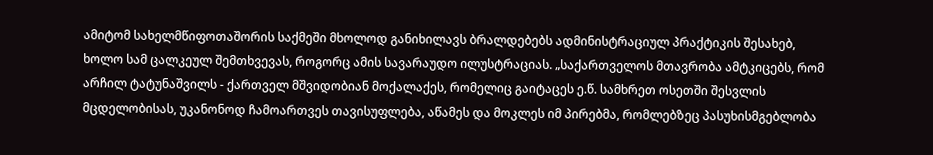ამიტომ სახელმწიფოთაშორის საქმეში მხოლოდ განიხილავს ბრალდებებს ადმინისტრაციულ პრაქტიკის შესახებ, ხოლო სამ ცალკეულ შემთხვევას, როგორც ამის სავარაუდო ილუსტრაციას. „საქართველოს მთავრობა ამტკიცებს, რომ არჩილ ტატუნაშვილს - ქართველ მშვიდობიან მოქალაქეს, რომელიც გაიტაცეს ე.წ. სამხრეთ ოსეთში შესვლის მცდელობისას, უკანონოდ ჩამოართვეს თავისუფლება, აწამეს და მოკლეს იმ პირებმა, რომლებზეც პასუხისმგებლობა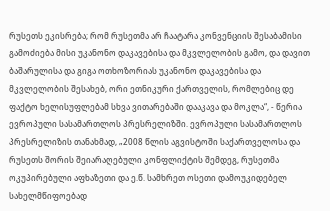რუსეთს ეკისრება; რომ რუსეთმა არ ჩაატარა კონვენციის შესაბამისი გამოძიება მისი უკანონო დაკავებისა და მკვლელობის გამო, და დავით ბაშარულისა და გიგა ოთხოზორიას უკანონო დაკავებისა და მკვლელობის შესახებ, ორი ეთნიკური ქართველის, რომლებიც დე ფაქტო ხელისუფლებამ სხვა ვითარებაში დააკავა და მოკლა“, - წერია ევროპული სასამართლოს პრესრელიზში. ევროპული სასამართლოს პრესრელიზის თანახმად, „2008 წლის აგვისტოში საქართველოსა და რუსეთს შორის შეიარაღებული კონფლიქტის შემდეგ, რუსეთმა ოკუპირებული აფხაზეთი და ე.წ. სამხრეთ ოსეთი დამოუკიდებელ სახელმწიფოებად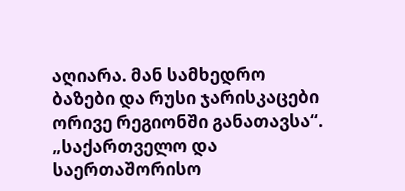აღიარა. მან სამხედრო ბაზები და რუსი ჯარისკაცები ორივე რეგიონში განათავსა“. „საქართველო და საერთაშორისო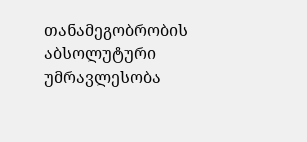თანამეგობრობის აბსოლუტური უმრავლესობა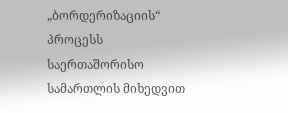„ბორდერიზაციის“ პროცესს საერთაშორისო სამართლის მიხედვით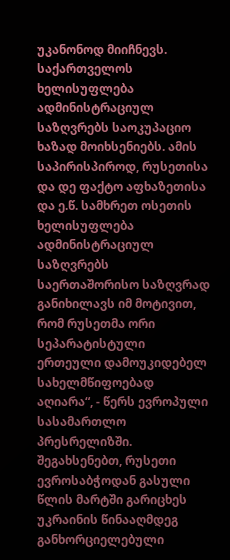უკანონოდ მიიჩნევს. საქართველოს ხელისუფლება ადმინისტრაციულ საზღვრებს საოკუპაციო ხაზად მოიხსენიებს. ამის საპირისპიროდ, რუსეთისა და დე ფაქტო აფხაზეთისა და ე.წ. სამხრეთ ოსეთის ხელისუფლება ადმინისტრაციულ საზღვრებს საერთაშორისო საზღვრად განიხილავს იმ მოტივით, რომ რუსეთმა ორი სეპარატისტული ერთეული დამოუკიდებელ სახელმწიფოებად აღიარა“, - წერს ევროპული სასამართლო პრესრელიზში. შეგახსენებთ, რუსეთი ევროსაბჭოდან გასული წლის მარტში გარიცხეს უკრაინის წინააღმდეგ განხორციელებული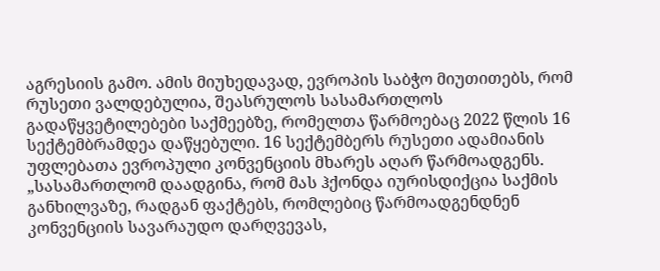აგრესიის გამო. ამის მიუხედავად, ევროპის საბჭო მიუთითებს, რომ რუსეთი ვალდებულია, შეასრულოს სასამართლოს გადაწყვეტილებები საქმეებზე, რომელთა წარმოებაც 2022 წლის 16 სექტემბრამდეა დაწყებული. 16 სექტემბერს რუსეთი ადამიანის უფლებათა ევროპული კონვენციის მხარეს აღარ წარმოადგენს. „სასამართლომ დაადგინა, რომ მას ჰქონდა იურისდიქცია საქმის განხილვაზე, რადგან ფაქტებს, რომლებიც წარმოადგენდნენ კონვენციის სავარაუდო დარღვევას,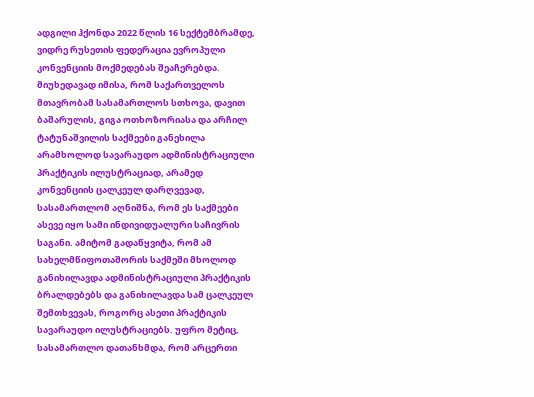ადგილი ჰქონდა 2022 წლის 16 სექტემბრამდე, ვიდრე რუსეთის ფედერაცია ევროპული კონვენციის მოქმედებას შეაჩერებდა. მიუხედავად იმისა, რომ საქართველოს მთავრობამ სასამართლოს სთხოვა, დავით ბაშარულის, გიგა ოთხოზორიასა და არჩილ ტატუნაშვილის საქმეები განეხილა არამხოლოდ სავარაუდო ადმინისტრაციული პრაქტიკის ილუსტრაციად, არამედ კონვენციის ცალკეულ დარღვევად, სასამართლომ აღნიშნა, რომ ეს საქმეები ასევე იყო სამი ინდივიდუალური საჩივრის საგანი. ამიტომ გადაწყვიტა, რომ ამ სახელმწიფოთაშორის საქმეში მხოლოდ განიხილავდა ადმინისტრაციული პრაქტიკის ბრალდებებს და განიხილავდა სამ ცალკეულ შემთხვევას, როგორც ასეთი პრაქტიკის სავარაუდო ილუსტრაციებს. უფრო მეტიც, სასამართლო დათანხმდა, რომ არცერთი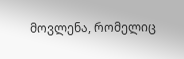მოვლენა, რომელიც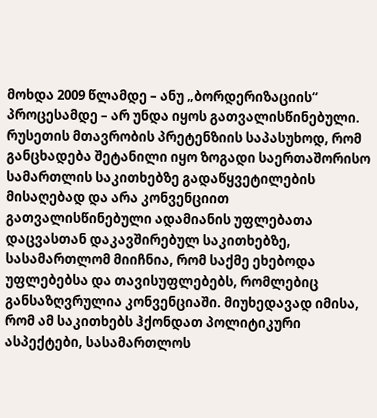მოხდა 2009 წლამდე – ანუ „ბორდერიზაციის“ პროცესამდე – არ უნდა იყოს გათვალისწინებული. რუსეთის მთავრობის პრეტენზიის საპასუხოდ, რომ განცხადება შეტანილი იყო ზოგადი საერთაშორისო სამართლის საკითხებზე გადაწყვეტილების მისაღებად და არა კონვენციით გათვალისწინებული ადამიანის უფლებათა დაცვასთან დაკავშირებულ საკითხებზე, სასამართლომ მიიჩნია, რომ საქმე ეხებოდა უფლებებსა და თავისუფლებებს, რომლებიც განსაზღვრულია კონვენციაში. მიუხედავად იმისა, რომ ამ საკითხებს ჰქონდათ პოლიტიკური ასპექტები, სასამართლოს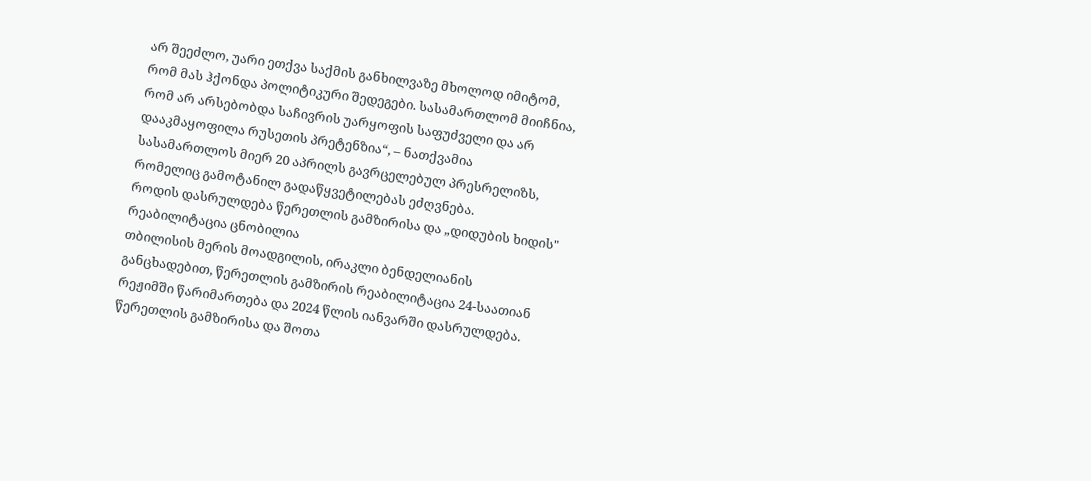არ შეეძლო, უარი ეთქვა საქმის განხილვაზე მხოლოდ იმიტომ, რომ მას ჰქონდა პოლიტიკური შედეგები. სასამართლომ მიიჩნია, რომ არ არსებობდა საჩივრის უარყოფის საფუძველი და არ დააკმაყოფილა რუსეთის პრეტენზია“, – ნათქვამია სასამართლოს მიერ 20 აპრილს გავრცელებულ პრესრელიზს, რომელიც გამოტანილ გადაწყვეტილებას ეძღვნება.
როდის დასრულდება წერეთლის გამზირისა და „დიდუბის ხიდის" რეაბილიტაცია ცნობილია
თბილისის მერის მოადგილის, ირაკლი ბენდელიანის განცხადებით, წერეთლის გამზირის რეაბილიტაცია 24-საათიან რეჟიმში წარიმართება და 2024 წლის იანვარში დასრულდება. წერეთლის გამზირისა და შოთა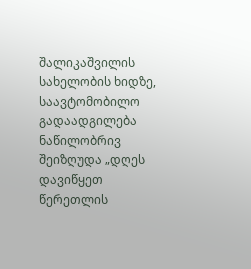შალიკაშვილის სახელობის ხიდზე, საავტომობილო გადაადგილება ნაწილობრივ შეიზღუდა „დღეს დავიწყეთ წერეთლის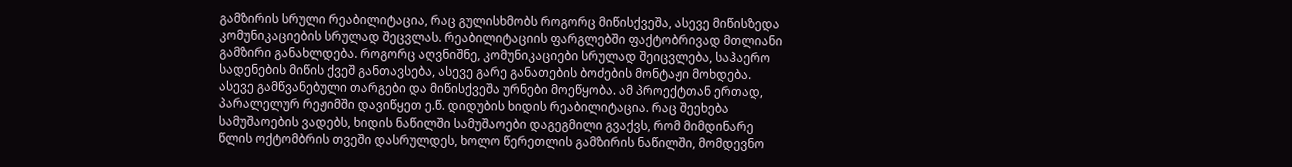გამზირის სრული რეაბილიტაცია, რაც გულისხმობს როგორც მიწისქვეშა, ასევე მიწისზედა კომუნიკაციების სრულად შეცვლას. რეაბილიტაციის ფარგლებში ფაქტობრივად მთლიანი გამზირი განახლდება. როგორც აღვნიშნე, კომუნიკაციები სრულად შეიცვლება, საჰაერო სადენების მიწის ქვეშ განთავსება, ასევე გარე განათების ბოძების მონტაჟი მოხდება. ასევე გამწვანებული თარგები და მიწისქვეშა ურნები მოეწყობა. ამ პროექტთან ერთად, პარალელურ რეჟიმში დავიწყეთ ე.წ. დიდუბის ხიდის რეაბილიტაცია. რაც შეეხება სამუშაოების ვადებს, ხიდის ნაწილში სამუშაოები დაგეგმილი გვაქვს, რომ მიმდინარე წლის ოქტომბრის თვეში დასრულდეს, ხოლო წერეთლის გამზირის ნაწილში, მომდევნო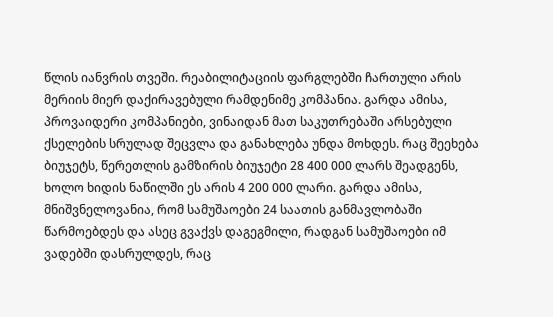წლის იანვრის თვეში. რეაბილიტაციის ფარგლებში ჩართული არის მერიის მიერ დაქირავებული რამდენიმე კომპანია. გარდა ამისა, პროვაიდერი კომპანიები, ვინაიდან მათ საკუთრებაში არსებული ქსელების სრულად შეცვლა და განახლება უნდა მოხდეს. რაც შეეხება ბიუჯეტს, წერეთლის გამზირის ბიუჯეტი 28 400 000 ლარს შეადგენს, ხოლო ხიდის ნაწილში ეს არის 4 200 000 ლარი. გარდა ამისა, მნიშვნელოვანია, რომ სამუშაოები 24 საათის განმავლობაში წარმოებდეს და ასეც გვაქვს დაგეგმილი, რადგან სამუშაოები იმ ვადებში დასრულდეს, რაც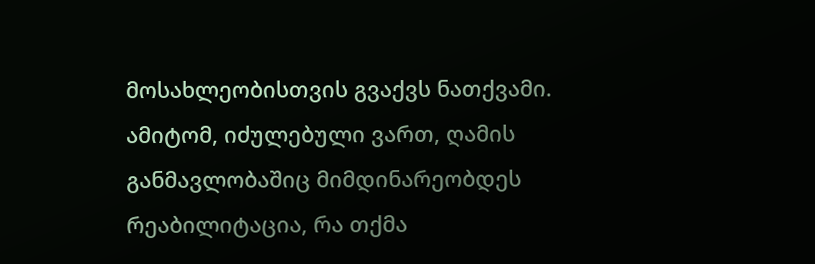მოსახლეობისთვის გვაქვს ნათქვამი. ამიტომ, იძულებული ვართ, ღამის განმავლობაშიც მიმდინარეობდეს რეაბილიტაცია, რა თქმა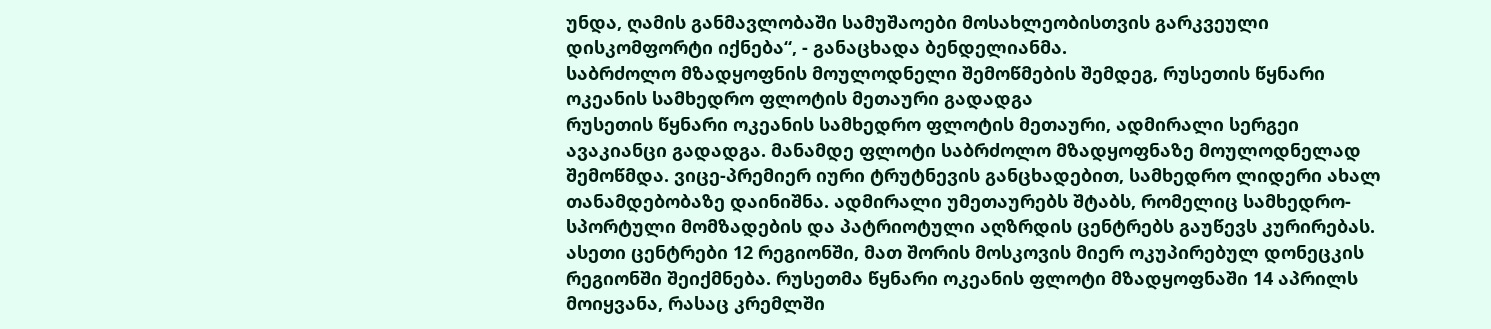უნდა, ღამის განმავლობაში სამუშაოები მოსახლეობისთვის გარკვეული დისკომფორტი იქნება“, - განაცხადა ბენდელიანმა.
საბრძოლო მზადყოფნის მოულოდნელი შემოწმების შემდეგ, რუსეთის წყნარი ოკეანის სამხედრო ფლოტის მეთაური გადადგა
რუსეთის წყნარი ოკეანის სამხედრო ფლოტის მეთაური, ადმირალი სერგეი ავაკიანცი გადადგა. მანამდე ფლოტი საბრძოლო მზადყოფნაზე მოულოდნელად შემოწმდა. ვიცე-პრემიერ იური ტრუტნევის განცხადებით, სამხედრო ლიდერი ახალ თანამდებობაზე დაინიშნა. ადმირალი უმეთაურებს შტაბს, რომელიც სამხედრო-სპორტული მომზადების და პატრიოტული აღზრდის ცენტრებს გაუწევს კურირებას. ასეთი ცენტრები 12 რეგიონში, მათ შორის მოსკოვის მიერ ოკუპირებულ დონეცკის რეგიონში შეიქმნება. რუსეთმა წყნარი ოკეანის ფლოტი მზადყოფნაში 14 აპრილს მოიყვანა, რასაც კრემლში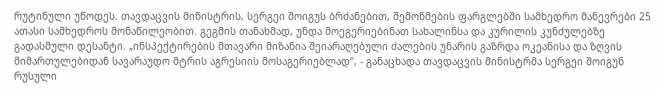რუტინული უწოდეს. თავდაცვის მინისტრის, სერგეი შოიგუს ბრძანებით, შემოწმების ფარგლებში სამხედრო მანევრები 25 ათასი სამხედროს მონაწილეობით. გეგმის თანახმად, უნდა მოეგერიებინათ სახალინსა და კურილის კუნძულებზე გადასმული დესანტი. „ინსპექტირების მთავარი მიზანია შეიარაღებული ძალების უნარის გაზრდა ოკეანისა და ზღვის მიმართულებიდან სავარაუდო მტრის აგრესიის მოსაგერიებლად", - განაცხადა თავდაცვის მინისტრმა სერგეი შოიგუნ რუსული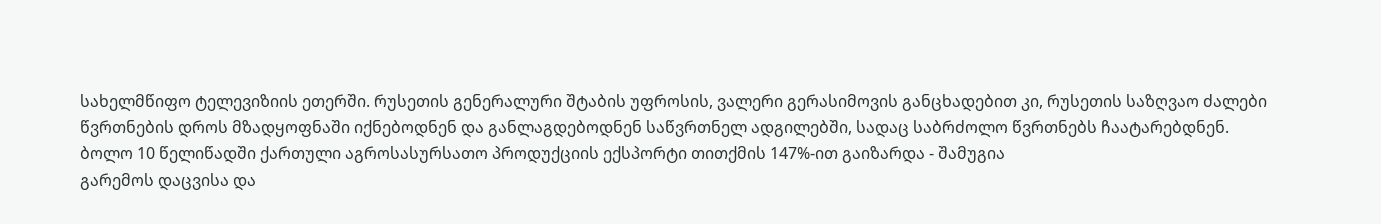სახელმწიფო ტელევიზიის ეთერში. რუსეთის გენერალური შტაბის უფროსის, ვალერი გერასიმოვის განცხადებით კი, რუსეთის საზღვაო ძალები წვრთნების დროს მზადყოფნაში იქნებოდნენ და განლაგდებოდნენ საწვრთნელ ადგილებში, სადაც საბრძოლო წვრთნებს ჩაატარებდნენ.
ბოლო 10 წელიწადში ქართული აგროსასურსათო პროდუქციის ექსპორტი თითქმის 147%-ით გაიზარდა - შამუგია
გარემოს დაცვისა და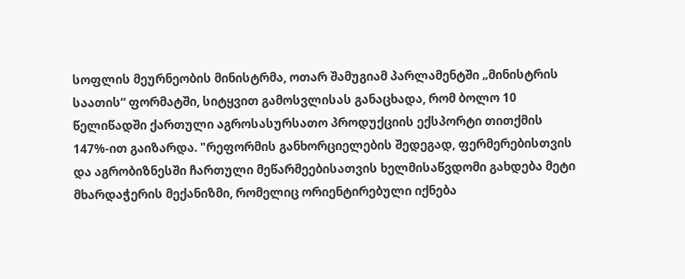სოფლის მეურნეობის მინისტრმა, ოთარ შამუგიამ პარლამენტში „მინისტრის საათის“ ფორმატში, სიტყვით გამოსვლისას განაცხადა, რომ ბოლო 10 წელიწადში ქართული აგროსასურსათო პროდუქციის ექსპორტი თითქმის 147%-ით გაიზარდა. "რეფორმის განხორციელების შედეგად, ფერმერებისთვის და აგრობიზნესში ჩართული მეწარმეებისათვის ხელმისაწვდომი გახდება მეტი მხარდაჭერის მექანიზმი, რომელიც ორიენტირებული იქნება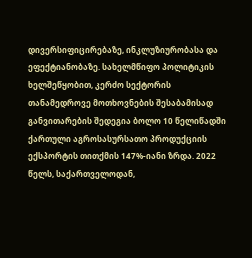დივერსიფიცირებაზე, ინკლუზიურობასა და ეფექტიანობაზე. სახელმწიფო პოლიტიკის ხელშეწყობით, კერძო სექტორის თანამედროვე მოთხოვნების შესაბამისად განვითარების შედეგია ბოლო 10 წელიწადში ქართული აგროსასურსათო პროდუქციის ექსპორტის თითქმის 147%-იანი ზრდა. 2022 წელს, საქართველოდან,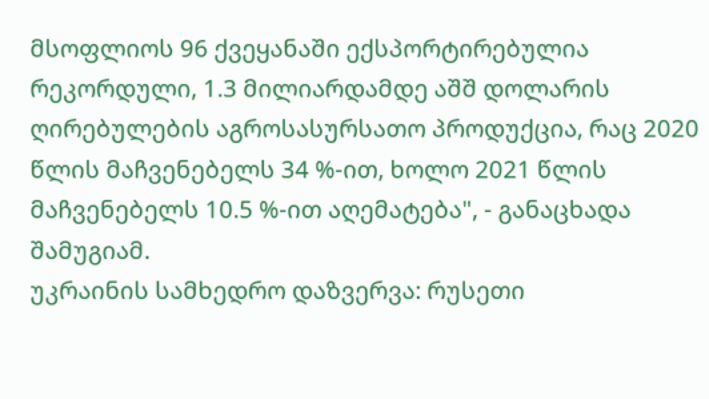მსოფლიოს 96 ქვეყანაში ექსპორტირებულია რეკორდული, 1.3 მილიარდამდე აშშ დოლარის ღირებულების აგროსასურსათო პროდუქცია, რაც 2020 წლის მაჩვენებელს 34 %-ით, ხოლო 2021 წლის მაჩვენებელს 10.5 %-ით აღემატება", - განაცხადა შამუგიამ.
უკრაინის სამხედრო დაზვერვა: რუსეთი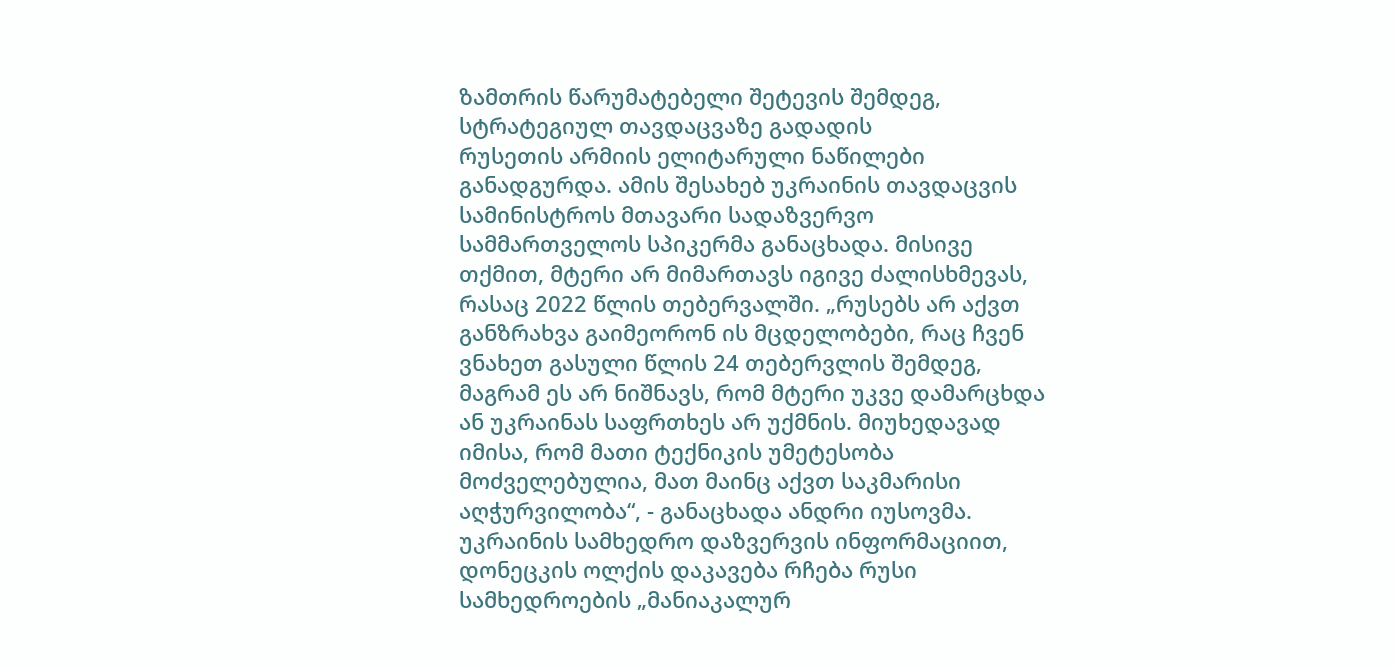ზამთრის წარუმატებელი შეტევის შემდეგ, სტრატეგიულ თავდაცვაზე გადადის
რუსეთის არმიის ელიტარული ნაწილები განადგურდა. ამის შესახებ უკრაინის თავდაცვის სამინისტროს მთავარი სადაზვერვო სამმართველოს სპიკერმა განაცხადა. მისივე თქმით, მტერი არ მიმართავს იგივე ძალისხმევას, რასაც 2022 წლის თებერვალში. „რუსებს არ აქვთ განზრახვა გაიმეორონ ის მცდელობები, რაც ჩვენ ვნახეთ გასული წლის 24 თებერვლის შემდეგ, მაგრამ ეს არ ნიშნავს, რომ მტერი უკვე დამარცხდა ან უკრაინას საფრთხეს არ უქმნის. მიუხედავად იმისა, რომ მათი ტექნიკის უმეტესობა მოძველებულია, მათ მაინც აქვთ საკმარისი აღჭურვილობა“, - განაცხადა ანდრი იუსოვმა. უკრაინის სამხედრო დაზვერვის ინფორმაციით, დონეცკის ოლქის დაკავება რჩება რუსი სამხედროების „მანიაკალურ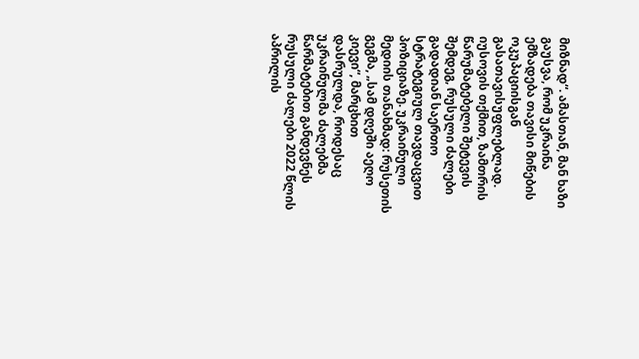მიზნად“. ამასთან, მან ხაზი გაუსვა, რომ უკრაინა ემზადება თავისი მიწების ოკუპაციისგან გასათავისუფლებლად. იუსოვის თქმით, ზამთრის წარუმატებელი შეტევის შემდეგ, რუსული ძალები გადადიან საერთო სტრატეგიულ თავდაცვით პოზიციაზე. უკრაინული მედიის თანახმად: რუსეთის გეგმა, „სამ დღეში აეღო კიევი“, მარცხით დასრულდა, როდესაც უკრაინულმა ძალებმა წარმატებით განდევნეს რუსული ძალები 2022 წლის აპრილის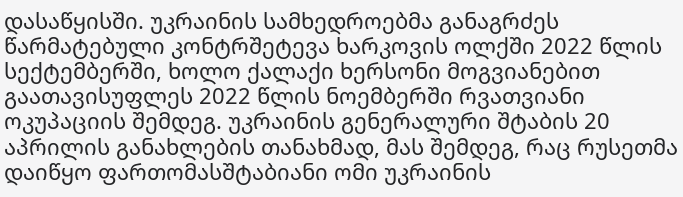დასაწყისში. უკრაინის სამხედროებმა განაგრძეს წარმატებული კონტრშეტევა ხარკოვის ოლქში 2022 წლის სექტემბერში, ხოლო ქალაქი ხერსონი მოგვიანებით გაათავისუფლეს 2022 წლის ნოემბერში რვათვიანი ოკუპაციის შემდეგ. უკრაინის გენერალური შტაბის 20 აპრილის განახლების თანახმად, მას შემდეგ, რაც რუსეთმა დაიწყო ფართომასშტაბიანი ომი უკრაინის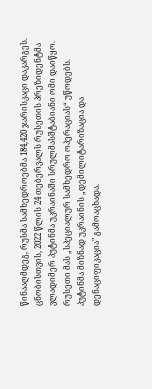წინააღმდეგ, რუსმა სამხედროებმა 184,420 ჯარისკაცი დაკარგეს. ცნობისთვის, 2022 წლის 24 თებერვალს რუსეთის პრეზიდენტმა ვლადიმერ პუტინმა უკრაინაში სრულმასშტაბიანი ომი დაიწყო. რუსეთი მას „სპეციალურ სამხედრო ოპერაციას“ უწოდებს. პუტინმა მიზნად უკრაინის „დემილიტარიზაცია და დენაციფიკაცია" გამოაცხადა.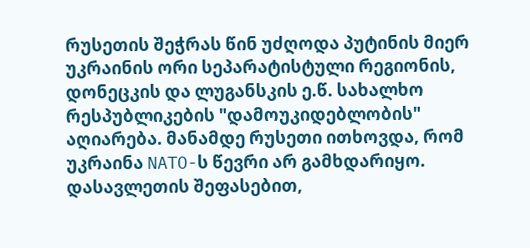რუსეთის შეჭრას წინ უძღოდა პუტინის მიერ უკრაინის ორი სეპარატისტული რეგიონის, დონეცკის და ლუგანსკის ე.წ. სახალხო რესპუბლიკების "დამოუკიდებლობის" აღიარება. მანამდე რუსეთი ითხოვდა, რომ უკრაინა NATO-ს წევრი არ გამხდარიყო. დასავლეთის შეფასებით,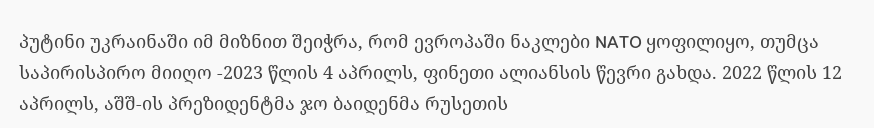პუტინი უკრაინაში იმ მიზნით შეიჭრა, რომ ევროპაში ნაკლები NATO ყოფილიყო, თუმცა საპირისპირო მიიღო -2023 წლის 4 აპრილს, ფინეთი ალიანსის წევრი გახდა. 2022 წლის 12 აპრილს, აშშ-ის პრეზიდენტმა ჯო ბაიდენმა რუსეთის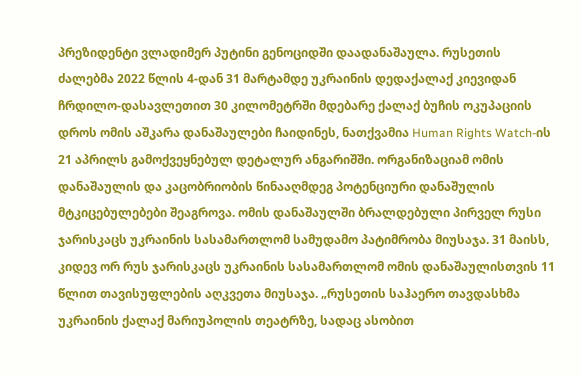პრეზიდენტი ვლადიმერ პუტინი გენოციდში დაადანაშაულა. რუსეთის ძალებმა 2022 წლის 4-დან 31 მარტამდე უკრაინის დედაქალაქ კიევიდან ჩრდილო-დასავლეთით 30 კილომეტრში მდებარე ქალაქ ბუჩის ოკუპაციის დროს ომის აშკარა დანაშაულები ჩაიდინეს, ნათქვამია Human Rights Watch-ის 21 აპრილს გამოქვეყნებულ დეტალურ ანგარიშში. ორგანიზაციამ ომის დანაშაულის და კაცობრიობის წინააღმდეგ პოტენციური დანაშულის მტკიცებულებები შეაგროვა. ომის დანაშაულში ბრალდებული პირველ რუსი ჯარისკაცს უკრაინის სასამართლომ სამუდამო პატიმრობა მიუსაჯა. 31 მაისს, კიდევ ორ რუს ჯარისკაცს უკრაინის სასამართლომ ომის დანაშაულისთვის 11 წლით თავისუფლების აღკვეთა მიუსაჯა. „რუსეთის საჰაერო თავდასხმა უკრაინის ქალაქ მარიუპოლის თეატრზე, სადაც ასობით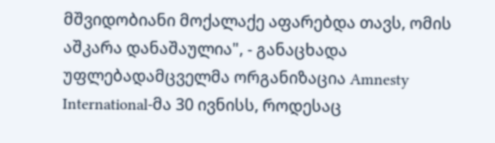მშვიდობიანი მოქალაქე აფარებდა თავს, ომის აშკარა დანაშაულია", - განაცხადა უფლებადამცველმა ორგანიზაცია Amnesty International-მა 30 ივნისს, როდესაც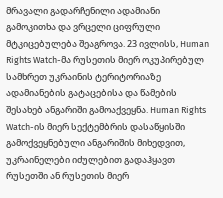მრავალი გადარჩენილი ადამიანი გამოკითხა და ვრცელი ციფრული მტკიცებულება შეაგროვა. 23 ივლისს, Human Rights Watch-მა რუსეთის მიერ ოკუპირებულ სამხრეთ უკრაინის ტერიტორიაზე ადამიანების გატაცებისა და წამების შესახებ ანგარიში გამოაქვეყნა. Human Rights Watch-ის მიერ სექტემბრის დასაწყისში გამოქვეყნებული ანგარიშის მიხედვით, უკრაინელები იძულებით გადაჰყავთ რუსეთში ან რუსეთის მიერ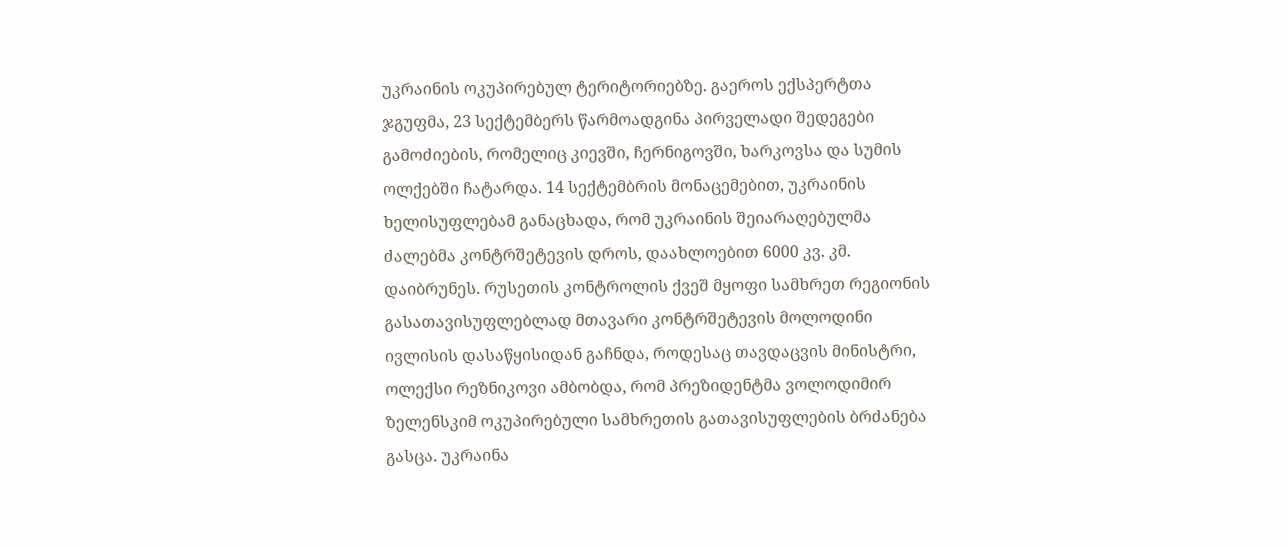უკრაინის ოკუპირებულ ტერიტორიებზე. გაეროს ექსპერტთა ჯგუფმა, 23 სექტემბერს წარმოადგინა პირველადი შედეგები გამოძიების, რომელიც კიევში, ჩერნიგოვში, ხარკოვსა და სუმის ოლქებში ჩატარდა. 14 სექტემბრის მონაცემებით, უკრაინის ხელისუფლებამ განაცხადა, რომ უკრაინის შეიარაღებულმა ძალებმა კონტრშეტევის დროს, დაახლოებით 6000 კვ. კმ. დაიბრუნეს. რუსეთის კონტროლის ქვეშ მყოფი სამხრეთ რეგიონის გასათავისუფლებლად მთავარი კონტრშეტევის მოლოდინი ივლისის დასაწყისიდან გაჩნდა, როდესაც თავდაცვის მინისტრი, ოლექსი რეზნიკოვი ამბობდა, რომ პრეზიდენტმა ვოლოდიმირ ზელენსკიმ ოკუპირებული სამხრეთის გათავისუფლების ბრძანება გასცა. უკრაინა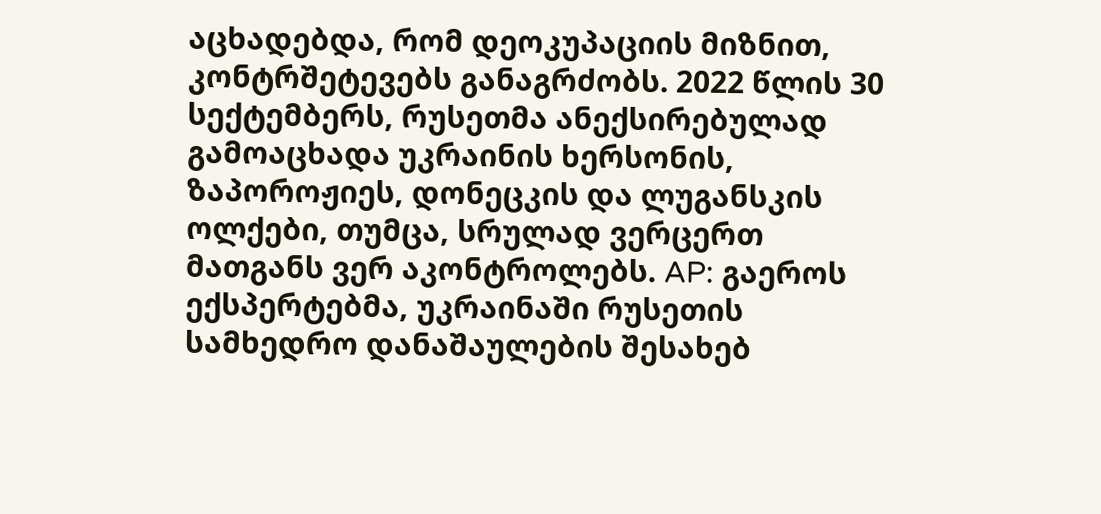აცხადებდა, რომ დეოკუპაციის მიზნით, კონტრშეტევებს განაგრძობს. 2022 წლის 30 სექტემბერს, რუსეთმა ანექსირებულად გამოაცხადა უკრაინის ხერსონის, ზაპოროჟიეს, დონეცკის და ლუგანსკის ოლქები, თუმცა, სრულად ვერცერთ მათგანს ვერ აკონტროლებს. AP: გაეროს ექსპერტებმა, უკრაინაში რუსეთის სამხედრო დანაშაულების შესახებ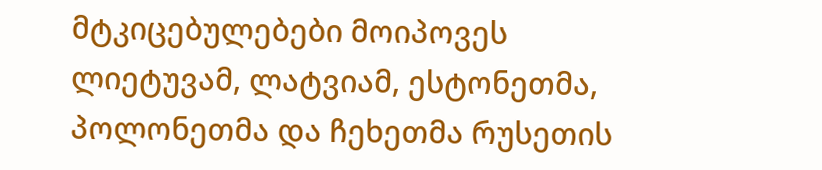მტკიცებულებები მოიპოვეს ლიეტუვამ, ლატვიამ, ესტონეთმა, პოლონეთმა და ჩეხეთმა რუსეთის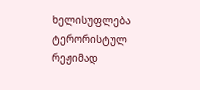ხელისუფლება ტერორისტულ რეჟიმად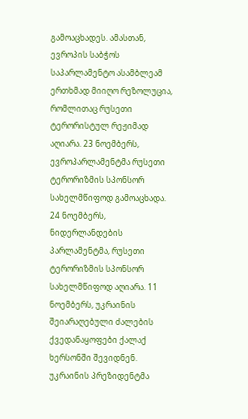გამოაცხადეს. ამასთან, ევროპის საბჭოს საპარლამენტო ასამბლეამ ერთხმად მიიღო რეზოლუცია, რომლითაც რუსეთი ტერორისტულ რეჟიმად აღიარა. 23 ნოემბერს, ევროპარლამენტმა რუსეთი ტერორიზმის სპონსორ სახელმწიფოდ გამოაცხადა. 24 ნოემბერს, ნიდერლანდების პარლამენტმა, რუსეთი ტერორიზმის სპონსორ სახელმწიფოდ აღიარა. 11 ნოემბერს, უკრაინის შეიარაღებული ძალების ქვედანაყოფები ქალაქ ხერსონში შევიდნენ. უკრაინის პრეზიდენტმა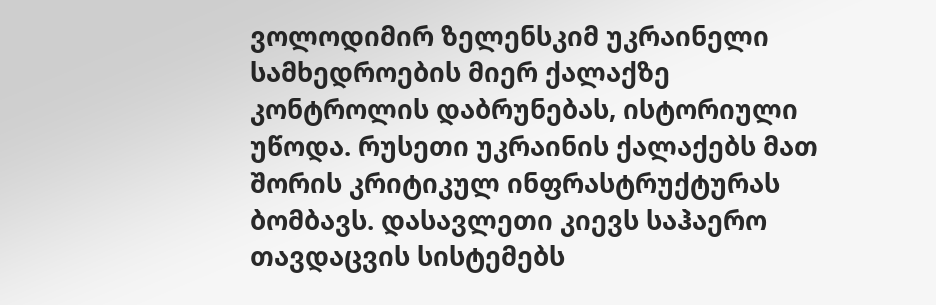ვოლოდიმირ ზელენსკიმ უკრაინელი სამხედროების მიერ ქალაქზე კონტროლის დაბრუნებას, ისტორიული უწოდა. რუსეთი უკრაინის ქალაქებს მათ შორის კრიტიკულ ინფრასტრუქტურას ბომბავს. დასავლეთი კიევს საჰაერო თავდაცვის სისტემებს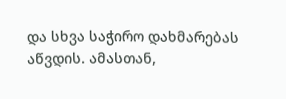და სხვა საჭირო დახმარებას აწვდის. ამასთან,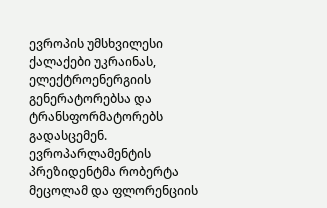ევროპის უმსხვილესი ქალაქები უკრაინას, ელექტროენერგიის გენერატორებსა და ტრანსფორმატორებს გადასცემენ. ევროპარლამენტის პრეზიდენტმა რობერტა მეცოლამ და ფლორენციის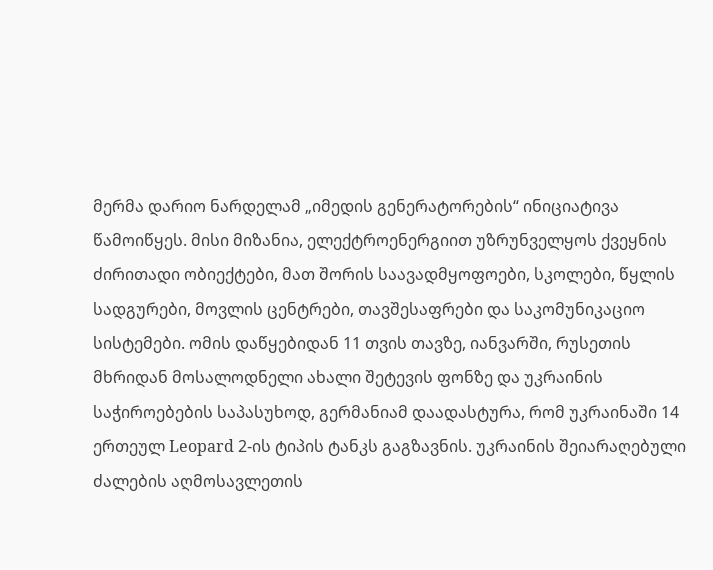მერმა დარიო ნარდელამ „იმედის გენერატორების“ ინიციატივა წამოიწყეს. მისი მიზანია, ელექტროენერგიით უზრუნველყოს ქვეყნის ძირითადი ობიექტები, მათ შორის საავადმყოფოები, სკოლები, წყლის სადგურები, მოვლის ცენტრები, თავშესაფრები და საკომუნიკაციო სისტემები. ომის დაწყებიდან 11 თვის თავზე, იანვარში, რუსეთის მხრიდან მოსალოდნელი ახალი შეტევის ფონზე და უკრაინის საჭიროებების საპასუხოდ, გერმანიამ დაადასტურა, რომ უკრაინაში 14 ერთეულ Leopard 2-ის ტიპის ტანკს გაგზავნის. უკრაინის შეიარაღებული ძალების აღმოსავლეთის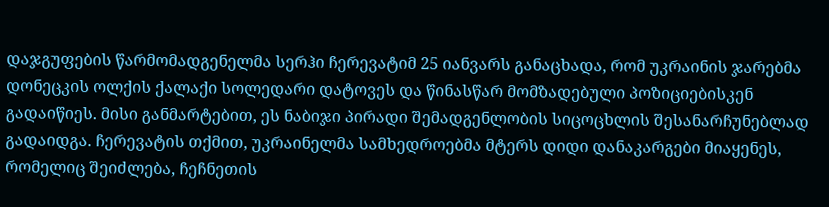დაჯგუფების წარმომადგენელმა სერჰი ჩერევატიმ 25 იანვარს განაცხადა, რომ უკრაინის ჯარებმა დონეცკის ოლქის ქალაქი სოლედარი დატოვეს და წინასწარ მომზადებული პოზიციებისკენ გადაიწიეს. მისი განმარტებით, ეს ნაბიჯი პირადი შემადგენლობის სიცოცხლის შესანარჩუნებლად გადაიდგა. ჩერევატის თქმით, უკრაინელმა სამხედროებმა მტერს დიდი დანაკარგები მიაყენეს, რომელიც შეიძლება, ჩეჩნეთის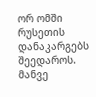ორ ომში რუსეთის დანაკარგებს შეედაროს. მანვე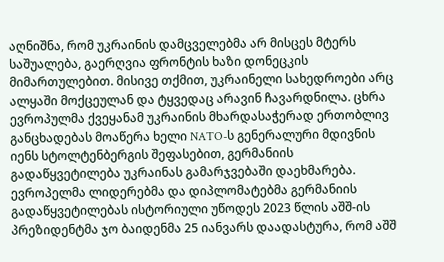აღნიშნა, რომ უკრაინის დამცველებმა არ მისცეს მტერს საშუალება, გაერღვია ფრონტის ხაზი დონეცკის მიმართულებით. მისივე თქმით, უკრაინელი სახედროები არც ალყაში მოქცეულან და ტყვედაც არავინ ჩავარდნილა. ცხრა ევროპულმა ქვეყანამ უკრაინის მხარდასაჭერად ერთობლივ განცხადებას მოაწერა ხელი NATO-ს გენერალური მდივნის იენს სტოლტენბერგის შეფასებით, გერმანიის გადაწყვეტილება უკრაინას გამარჯვებაში დაეხმარება. ევროპელმა ლიდერებმა და დიპლომატებმა გერმანიის გადაწყვეტილებას ისტორიული უწოდეს 2023 წლის აშშ-ის პრეზიდენტმა ჯო ბაიდენმა 25 იანვარს დაადასტურა, რომ აშშ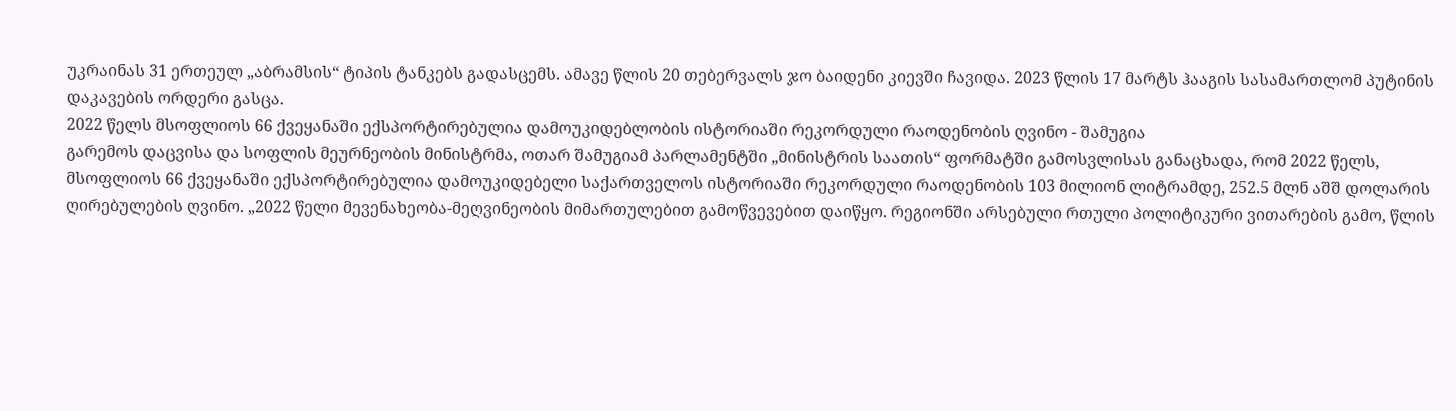უკრაინას 31 ერთეულ „აბრამსის“ ტიპის ტანკებს გადასცემს. ამავე წლის 20 თებერვალს ჯო ბაიდენი კიევში ჩავიდა. 2023 წლის 17 მარტს ჰააგის სასამართლომ პუტინის დაკავების ორდერი გასცა.
2022 წელს მსოფლიოს 66 ქვეყანაში ექსპორტირებულია დამოუკიდებლობის ისტორიაში რეკორდული რაოდენობის ღვინო - შამუგია
გარემოს დაცვისა და სოფლის მეურნეობის მინისტრმა, ოთარ შამუგიამ პარლამენტში „მინისტრის საათის“ ფორმატში გამოსვლისას განაცხადა, რომ 2022 წელს, მსოფლიოს 66 ქვეყანაში ექსპორტირებულია დამოუკიდებელი საქართველოს ისტორიაში რეკორდული რაოდენობის 103 მილიონ ლიტრამდე, 252.5 მლნ აშშ დოლარის ღირებულების ღვინო. „2022 წელი მევენახეობა-მეღვინეობის მიმართულებით გამოწვევებით დაიწყო. რეგიონში არსებული რთული პოლიტიკური ვითარების გამო, წლის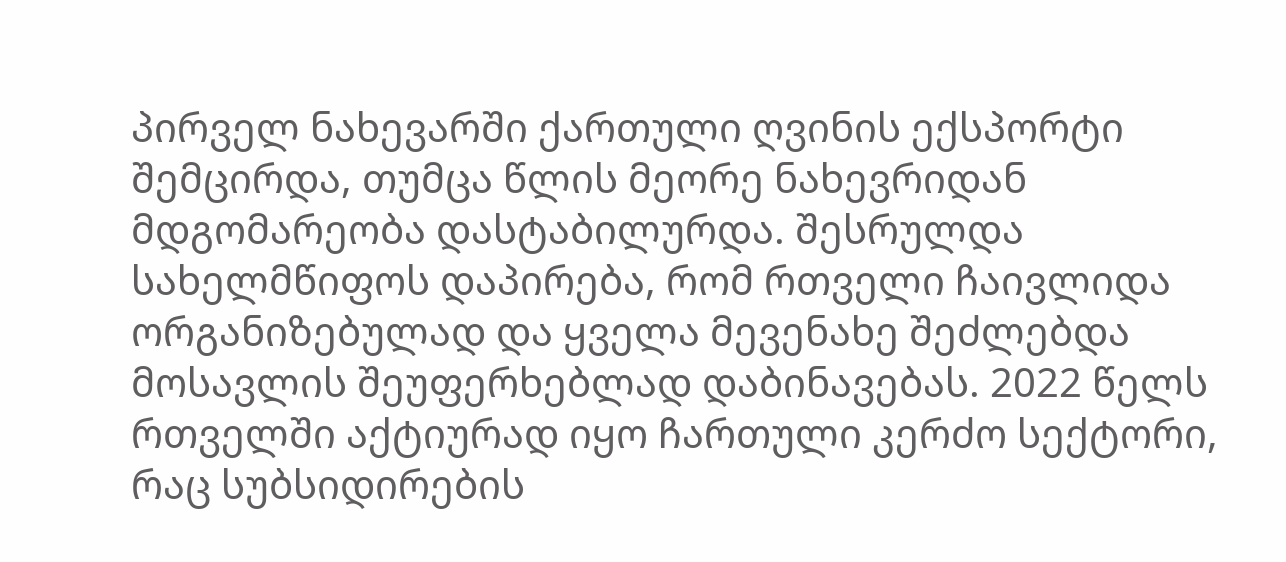პირველ ნახევარში ქართული ღვინის ექსპორტი შემცირდა, თუმცა წლის მეორე ნახევრიდან მდგომარეობა დასტაბილურდა. შესრულდა სახელმწიფოს დაპირება, რომ რთველი ჩაივლიდა ორგანიზებულად და ყველა მევენახე შეძლებდა მოსავლის შეუფერხებლად დაბინავებას. 2022 წელს რთველში აქტიურად იყო ჩართული კერძო სექტორი, რაც სუბსიდირების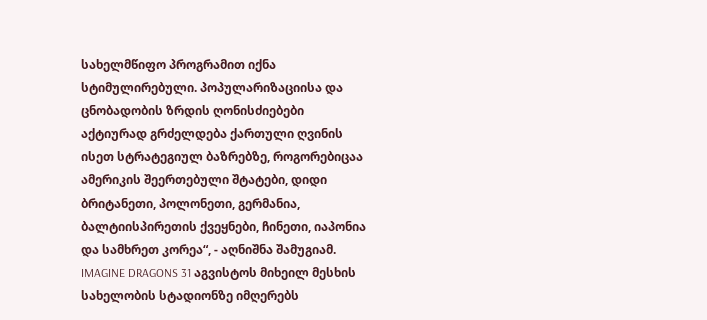სახელმწიფო პროგრამით იქნა სტიმულირებული. პოპულარიზაციისა და ცნობადობის ზრდის ღონისძიებები აქტიურად გრძელდება ქართული ღვინის ისეთ სტრატეგიულ ბაზრებზე, როგორებიცაა ამერიკის შეერთებული შტატები, დიდი ბრიტანეთი, პოლონეთი, გერმანია, ბალტიისპირეთის ქვეყნები, ჩინეთი, იაპონია და სამხრეთ კორეა“, - აღნიშნა შამუგიამ.
IMAGINE DRAGONS 31 აგვისტოს მიხეილ მესხის სახელობის სტადიონზე იმღერებს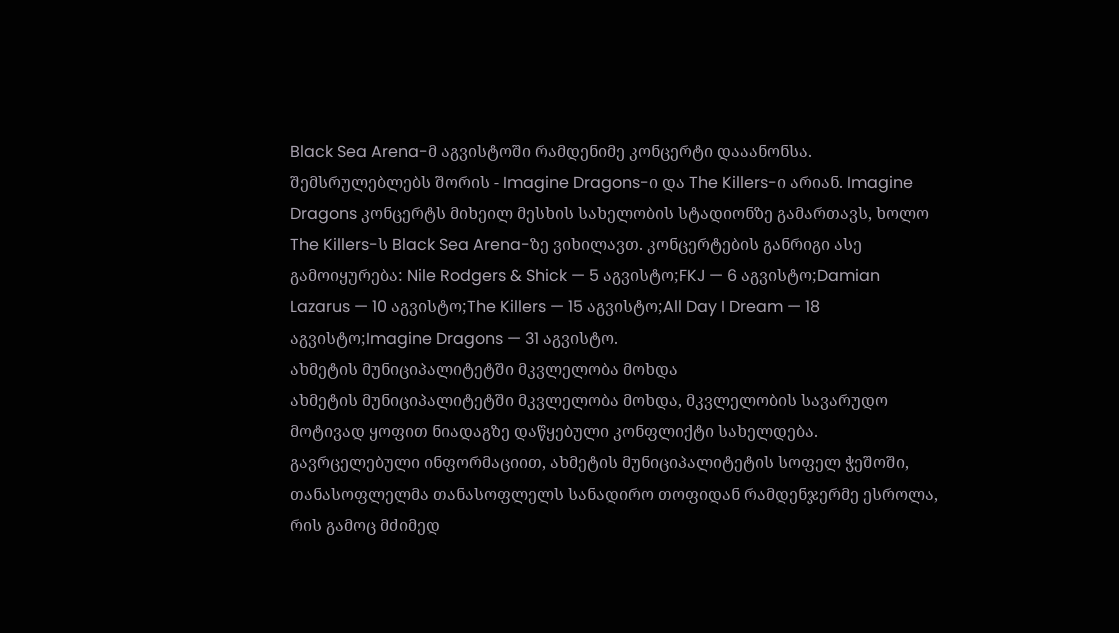Black Sea Arena-მ აგვისტოში რამდენიმე კონცერტი დააანონსა. შემსრულებლებს შორის - Imagine Dragons-ი და The Killers-ი არიან. Imagine Dragons კონცერტს მიხეილ მესხის სახელობის სტადიონზე გამართავს, ხოლო The Killers-ს Black Sea Arena-ზე ვიხილავთ. კონცერტების განრიგი ასე გამოიყურება: Nile Rodgers & Shick — 5 აგვისტო;FKJ — 6 აგვისტო;Damian Lazarus — 10 აგვისტო;The Killers — 15 აგვისტო;All Day I Dream — 18 აგვისტო;Imagine Dragons — 31 აგვისტო.
ახმეტის მუნიციპალიტეტში მკვლელობა მოხდა
ახმეტის მუნიციპალიტეტში მკვლელობა მოხდა, მკვლელობის სავარუდო მოტივად ყოფით ნიადაგზე დაწყებული კონფლიქტი სახელდება. გავრცელებული ინფორმაციით, ახმეტის მუნიციპალიტეტის სოფელ ჭეშოში, თანასოფლელმა თანასოფლელს სანადირო თოფიდან რამდენჯერმე ესროლა, რის გამოც მძიმედ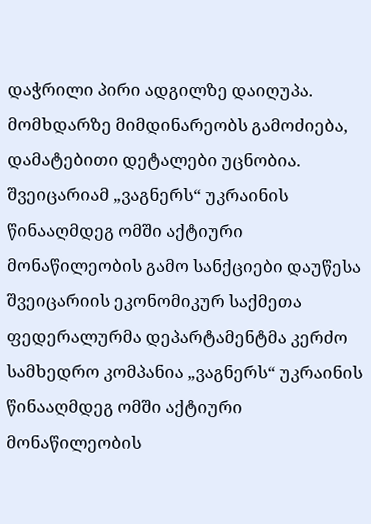დაჭრილი პირი ადგილზე დაიღუპა. მომხდარზე მიმდინარეობს გამოძიება, დამატებითი დეტალები უცნობია.
შვეიცარიამ „ვაგნერს“ უკრაინის წინააღმდეგ ომში აქტიური მონაწილეობის გამო სანქციები დაუწესა
შვეიცარიის ეკონომიკურ საქმეთა ფედერალურმა დეპარტამენტმა კერძო სამხედრო კომპანია „ვაგნერს“ უკრაინის წინააღმდეგ ომში აქტიური მონაწილეობის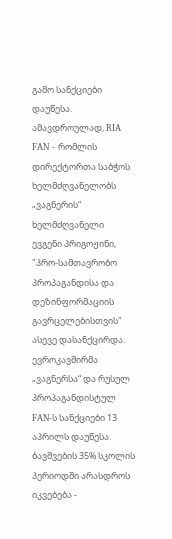გამო სანქციები დაუწესა. ამავდროულად, RIA FAN - რომლის დირექტორთა საბჭოს ხელმძღვანელობს „ვაგნერის“ ხელმძღვანელი ევგენი პრიგოჟინი, "პრო-სამთავრობო პროპაგანდისა და დეზინფორმაციის გავრცელებისთვის" ასევე დასანქცირდა. ევროკავშირმა „ვაგნერსა“ და რუსულ პროპაგანდისტულ FAN-ს სანქციები 13 აპრილს დაუწესა.
ბავშვების 35% სკოლის პერიოდში არასდროს იკვებება -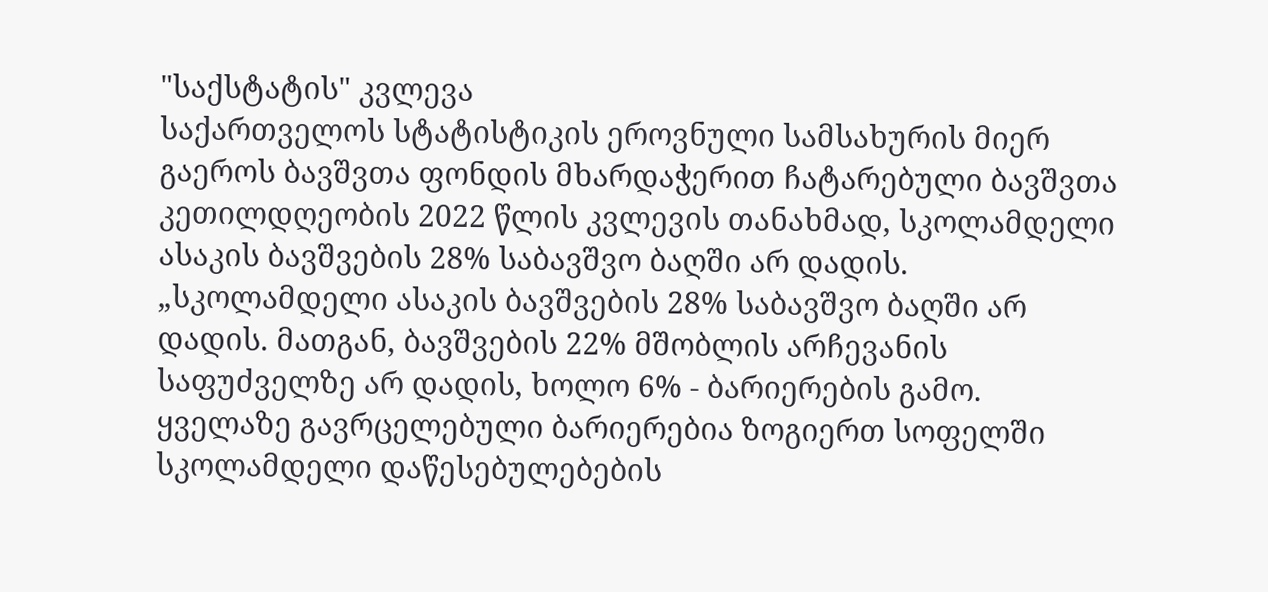"საქსტატის" კვლევა
საქართველოს სტატისტიკის ეროვნული სამსახურის მიერ გაეროს ბავშვთა ფონდის მხარდაჭერით ჩატარებული ბავშვთა კეთილდღეობის 2022 წლის კვლევის თანახმად, სკოლამდელი ასაკის ბავშვების 28% საბავშვო ბაღში არ დადის. „სკოლამდელი ასაკის ბავშვების 28% საბავშვო ბაღში არ დადის. მათგან, ბავშვების 22% მშობლის არჩევანის საფუძველზე არ დადის, ხოლო 6% - ბარიერების გამო. ყველაზე გავრცელებული ბარიერებია ზოგიერთ სოფელში სკოლამდელი დაწესებულებების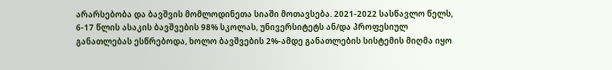არარსებობა და ბავშვის მომლოდინეთა სიაში მოთავსება. 2021-2022 სასწავლო წელს, 6-17 წლის ასაკის ბავშვების 98% სკოლას, უნივერსიტეტს ან/და პროფესიულ განათლებას ესწრებოდა, ხოლო ბავშვების 2%-ამდე განათლების სისტემის მიღმა იყო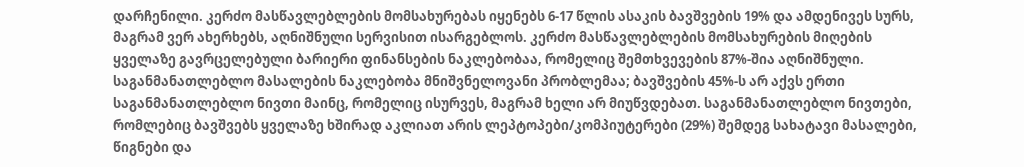დარჩენილი. კერძო მასწავლებლების მომსახურებას იყენებს 6-17 წლის ასაკის ბავშვების 19% და ამდენივეს სურს, მაგრამ ვერ ახერხებს, აღნიშნული სერვისით ისარგებლოს. კერძო მასწავლებლების მომსახურების მიღების ყველაზე გავრცელებული ბარიერი ფინანსების ნაკლებობაა, რომელიც შემთხვევების 87%-შია აღნიშნული. საგანმანათლებლო მასალების ნაკლებობა მნიშვნელოვანი პრობლემაა; ბავშვების 45%-ს არ აქვს ერთი საგანმანათლებლო ნივთი მაინც, რომელიც ისურვეს, მაგრამ ხელი არ მიუწვდებათ. საგანმანათლებლო ნივთები, რომლებიც ბავშვებს ყველაზე ხშირად აკლიათ არის ლეპტოპები/კომპიუტერები (29%) შემდეგ სახატავი მასალები, წიგნები და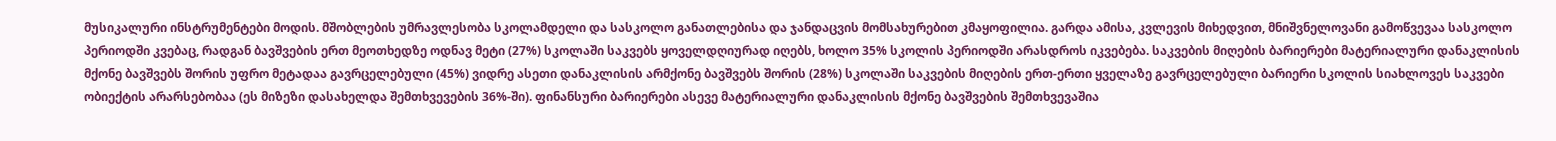მუსიკალური ინსტრუმენტები მოდის. მშობლების უმრავლესობა სკოლამდელი და სასკოლო განათლებისა და ჯანდაცვის მომსახურებით კმაყოფილია. გარდა ამისა, კვლევის მიხედვით, მნიშვნელოვანი გამოწვევაა სასკოლო პერიოდში კვებაც, რადგან ბავშვების ერთ მეოთხედზე ოდნავ მეტი (27%) სკოლაში საკვებს ყოველდღიურად იღებს, ხოლო 35% სკოლის პერიოდში არასდროს იკვებება. საკვების მიღების ბარიერები მატერიალური დანაკლისის მქონე ბავშვებს შორის უფრო მეტადაა გავრცელებული (45%) ვიდრე ასეთი დანაკლისის არმქონე ბავშვებს შორის (28%) სკოლაში საკვების მიღების ერთ-ერთი ყველაზე გავრცელებული ბარიერი სკოლის სიახლოვეს საკვები ობიექტის არარსებობაა (ეს მიზეზი დასახელდა შემთხვევების 36%-ში). ფინანსური ბარიერები ასევე მატერიალური დანაკლისის მქონე ბავშვების შემთხვევაშია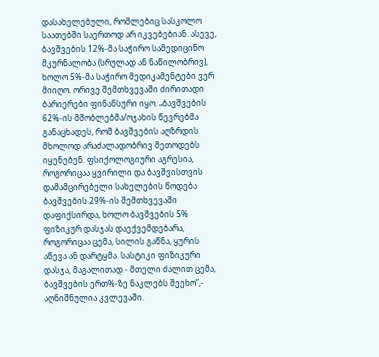დასახელებული, რომლებიც სასკოლო საათებში საერთოდ არ იკვებებიან. ასევე, ბავშვების 12%-მა საჭირო სამედიცინო მკურნალობა (სრულად ან ნაწილობრივ), ხოლო 5%-მა საჭირო მედიკამენტები ვერ მიიღო. ორივე შემთხვევაში ძირითადი ბარიერები ფინანსური იყო. „ბავშვების 62%-ის მშობლებმა/ოჯახის წევრებმა განაცხადეს, რომ ბავშვების აღზრდის მხოლოდ არაძალადობრივ მეთოდებს იყენებენ. ფსიქოლოგიური აგრესია, როგორიცაა ყვირილი და ბავშვისთვის დამამცირებელი სახელების წოდება ბავშვების 29%-ის შემთხვევაში დაფიქსირდა, ხოლო ბავშვების 5% ფიზიკურ დასჯას დაექვემდებარა, როგორიცაა ცემა, სილის გაწნა, ყურის აწევა ან დარტყმა. სასტიკი ფიზიკური დასჯა, მაგალითად - მთელი ძალით ცემა, ბავშვების ერთ%-ზე ნაკლებს შეეხო”,- აღნიშნულია კვლევაში.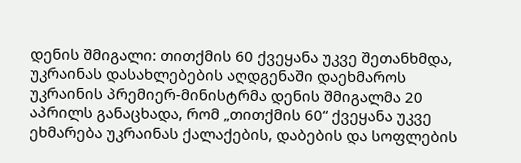დენის შმიგალი: თითქმის 60 ქვეყანა უკვე შეთანხმდა, უკრაინას დასახლებების აღდგენაში დაეხმაროს
უკრაინის პრემიერ-მინისტრმა დენის შმიგალმა 20 აპრილს განაცხადა, რომ „თითქმის 60“ ქვეყანა უკვე ეხმარება უკრაინას ქალაქების, დაბების და სოფლების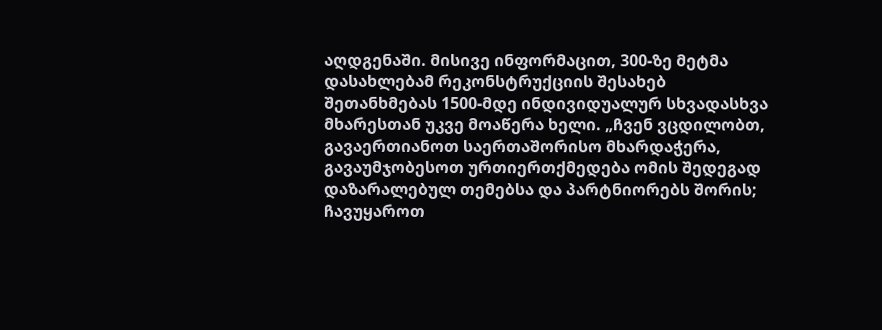აღდგენაში. მისივე ინფორმაცით, 300-ზე მეტმა დასახლებამ რეკონსტრუქციის შესახებ შეთანხმებას 1500-მდე ინდივიდუალურ სხვადასხვა მხარესთან უკვე მოაწერა ხელი. „ჩვენ ვცდილობთ, გავაერთიანოთ საერთაშორისო მხარდაჭერა, გავაუმჯობესოთ ურთიერთქმედება ომის შედეგად დაზარალებულ თემებსა და პარტნიორებს შორის; ჩავუყაროთ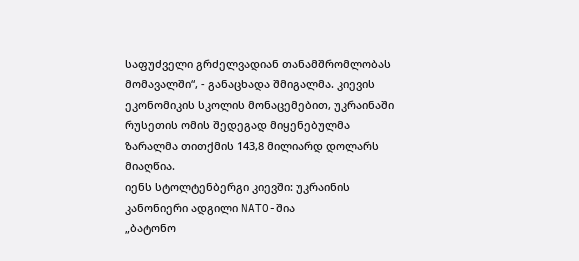საფუძველი გრძელვადიან თანამშრომლობას მომავალში“, - განაცხადა შმიგალმა. კიევის ეკონომიკის სკოლის მონაცემებით, უკრაინაში რუსეთის ომის შედეგად მიყენებულმა ზარალმა თითქმის 143,8 მილიარდ დოლარს მიაღწია.
იენს სტოლტენბერგი კიევში: უკრაინის კანონიერი ადგილი NATO-შია
„ბატონო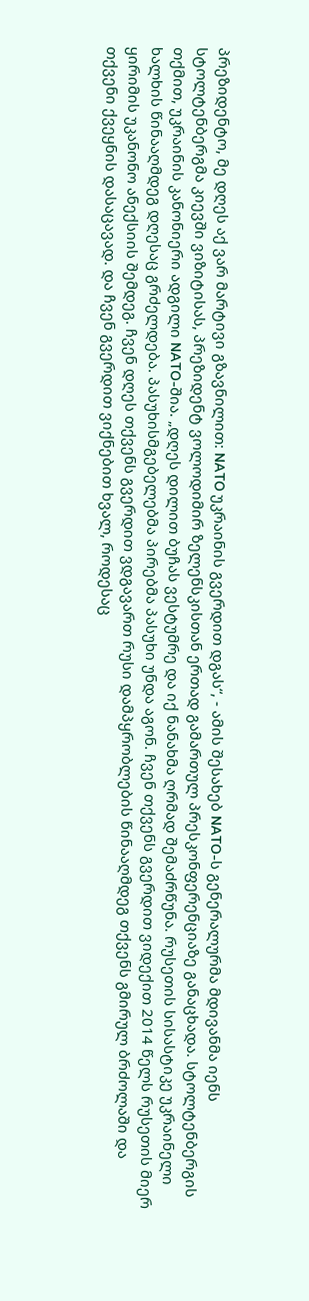პრეზიდენტო, მე დღეს აქ ვარ მარტივი გზავნილით: NATO უკრაინის გვერდით დგას“, - ამის შესახებ NATO-ს გენერალურმა მდივანმა იენს სტოლტენბერგმა კიევში ვიზიტისას, პრეზიდენტ ვოლოდიმირ ზელენსკისთან ერთად გამართულ პრესკონფერენციაზე განაცხადა. სტოლტენბერგის თქმით, უკრაინის კანონიერი ადგილი NATO-შია. „დღეს დილით ბუჩას ვესტუმრე და იქ ნანახმა ღრმად შემაძრწუნა. რუსეთის სისასტიკე უკრაინელი ხალხის წინააღმდეგ დღესაც გრძელდება. პასუხისმგებელებმა პირებმა პასუხი უნდა აგონ. ჩვენ თქვენს გვერდით ვიდექით 2014 წელს რუსეთის მიერ ყირიმის უკანონო ანექსიის შემდეგ. ჩვენ დღეს თქვენს გვერდით ვდგავართ რუსი დამპყრობლების წინააღმდეგ თქვენს გმირულ ბრძოლაში და თქვენი ქვეყნის დასაცავად. და ჩვენ გვერდით ვიქნებით ხვალ, როდესაც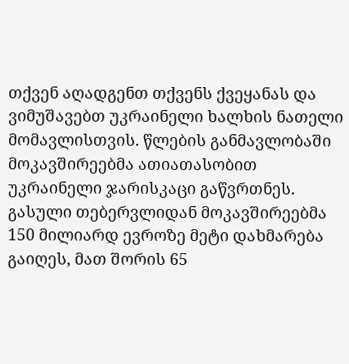თქვენ აღადგენთ თქვენს ქვეყანას და ვიმუშავებთ უკრაინელი ხალხის ნათელი მომავლისთვის. წლების განმავლობაში მოკავშირეებმა ათიათასობით უკრაინელი ჯარისკაცი გაწვრთნეს. გასული თებერვლიდან მოკავშირეებმა 150 მილიარდ ევროზე მეტი დახმარება გაიღეს, მათ შორის 65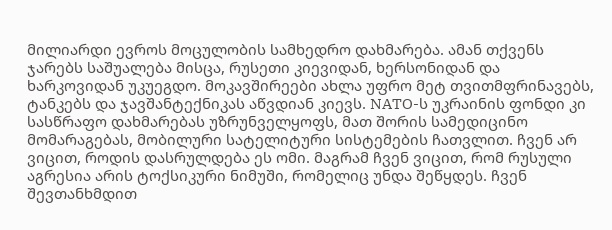მილიარდი ევროს მოცულობის სამხედრო დახმარება. ამან თქვენს ჯარებს საშუალება მისცა, რუსეთი კიევიდან, ხერსონიდან და ხარკოვიდან უკუეგდო. მოკავშირეები ახლა უფრო მეტ თვითმფრინავებს, ტანკებს და ჯავშანტექნიკას აწვდიან კიევს. NATO-ს უკრაინის ფონდი კი სასწრაფო დახმარებას უზრუნველყოფს, მათ შორის სამედიცინო მომარაგებას, მობილური სატელიტური სისტემების ჩათვლით. ჩვენ არ ვიცით, როდის დასრულდება ეს ომი. მაგრამ ჩვენ ვიცით, რომ რუსული აგრესია არის ტოქსიკური ნიმუში, რომელიც უნდა შეწყდეს. ჩვენ შევთანხმდით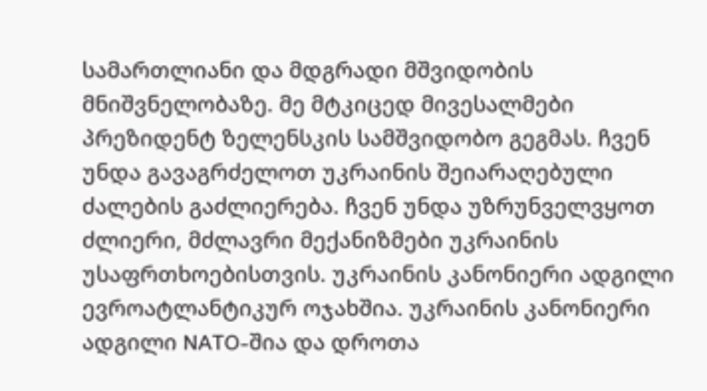სამართლიანი და მდგრადი მშვიდობის მნიშვნელობაზე. მე მტკიცედ მივესალმები პრეზიდენტ ზელენსკის სამშვიდობო გეგმას. ჩვენ უნდა გავაგრძელოთ უკრაინის შეიარაღებული ძალების გაძლიერება. ჩვენ უნდა უზრუნველვყოთ ძლიერი, მძლავრი მექანიზმები უკრაინის უსაფრთხოებისთვის. უკრაინის კანონიერი ადგილი ევროატლანტიკურ ოჯახშია. უკრაინის კანონიერი ადგილი NATO-შია და დროთა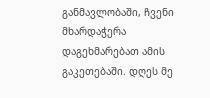განმავლობაში, ჩვენი მხარდაჭერა დაგეხმარებათ ამის გაკეთებაში. დღეს მე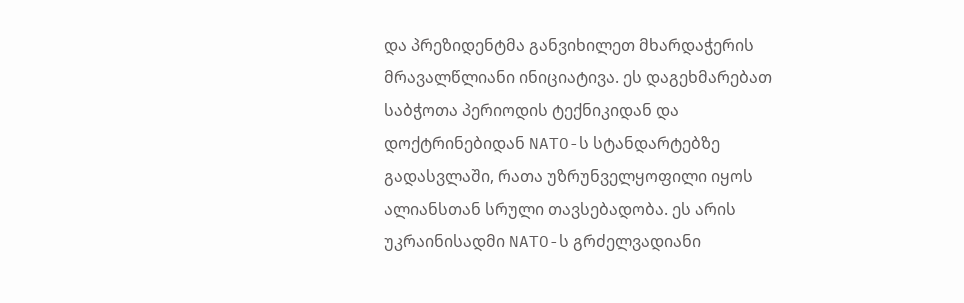და პრეზიდენტმა განვიხილეთ მხარდაჭერის მრავალწლიანი ინიციატივა. ეს დაგეხმარებათ საბჭოთა პერიოდის ტექნიკიდან და დოქტრინებიდან NATO-ს სტანდარტებზე გადასვლაში, რათა უზრუნველყოფილი იყოს ალიანსთან სრული თავსებადობა. ეს არის უკრაინისადმი NATO-ს გრძელვადიანი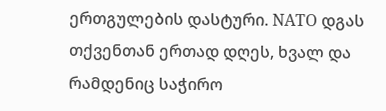ერთგულების დასტური. NATO დგას თქვენთან ერთად დღეს, ხვალ და რამდენიც საჭირო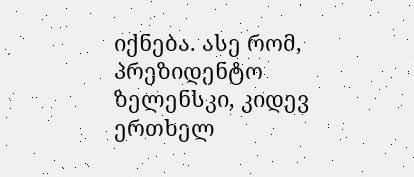იქნება. ასე რომ, პრეზიდენტო ზელენსკი, კიდევ ერთხელ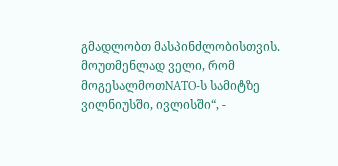გმადლობთ მასპინძლობისთვის. მოუთმენლად ველი, რომ მოგესალმოთNATO-ს სამიტზე ვილნიუსში, ივლისში“, -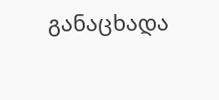განაცხადა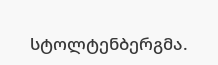სტოლტენბერგმა.